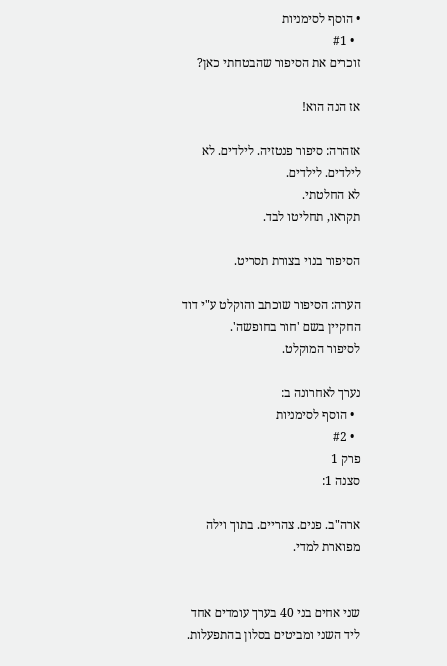• הוסף לסימניות
  • #1
זוכרים את הסיפור שהבטחתי כאן?

אז הנה הוא!

אזהרה: סיפור פנטזיה. לילדים. לא לילדים. לילדים.
לא החלטתי.
תקראו, תחליטו לבד.

הסיפור בנוי בצורת תסריט.

הערה: הסיפור שוכתב והוקלט ע"י דוד החקיין בשם 'חור בחופשה'.
לסיפור המוקלט.

נערך לאחרונה ב:
  • הוסף לסימניות
  • #2
פרק 1
סצנה 1:

ארה"ב. פנים. צהריים. בתוך וילה מפוארת למדי.


שני אחים בני 40 בערך עומדים אחד ליד השני ומביטים בסלון בהתפעלות.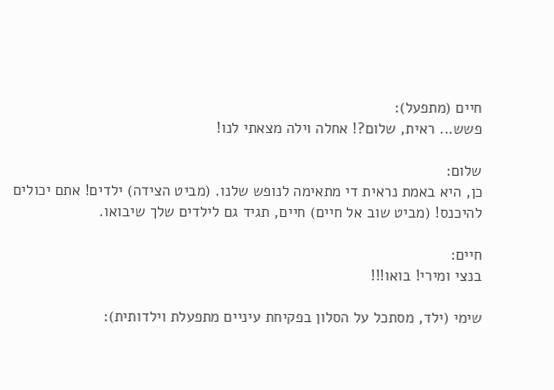חיים (מתפעל):
פשש... ראית, שלום?! אחלה וילה מצאתי לנו!

שלום:
כן, היא באמת נראית די מתאימה לנופש שלנו. (מביט הצידה) ילדים! אתם יכולים להיכנס! (מביט שוב אל חיים) חיים, תגיד גם לילדים שלך שיבואו.

חיים:
בנצי ומירי! בואו!!!

שימי (ילד, מסתכל על הסלון בפקיחת עיניים מתפעלת וילדותית):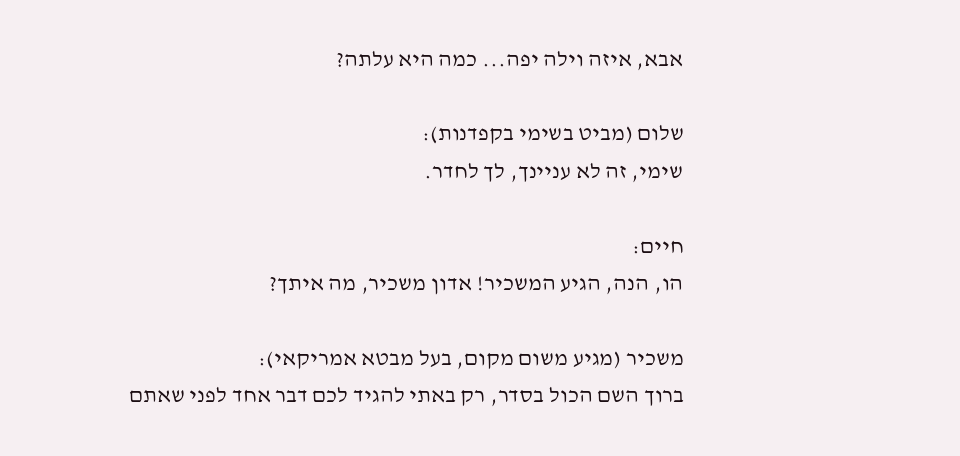אבא, איזה וילה יפה... כמה היא עלתה?

שלום (מביט בשימי בקפדנות):
שימי, זה לא עניינך, לך לחדר.

חיים:
הו, הנה, הגיע המשכיר! אדון משכיר, מה איתך?

משכיר (מגיע משום מקום, בעל מבטא אמריקאי):
ברוך השם הכול בסדר, רק באתי להגיד לכם דבר אחד לפני שאתם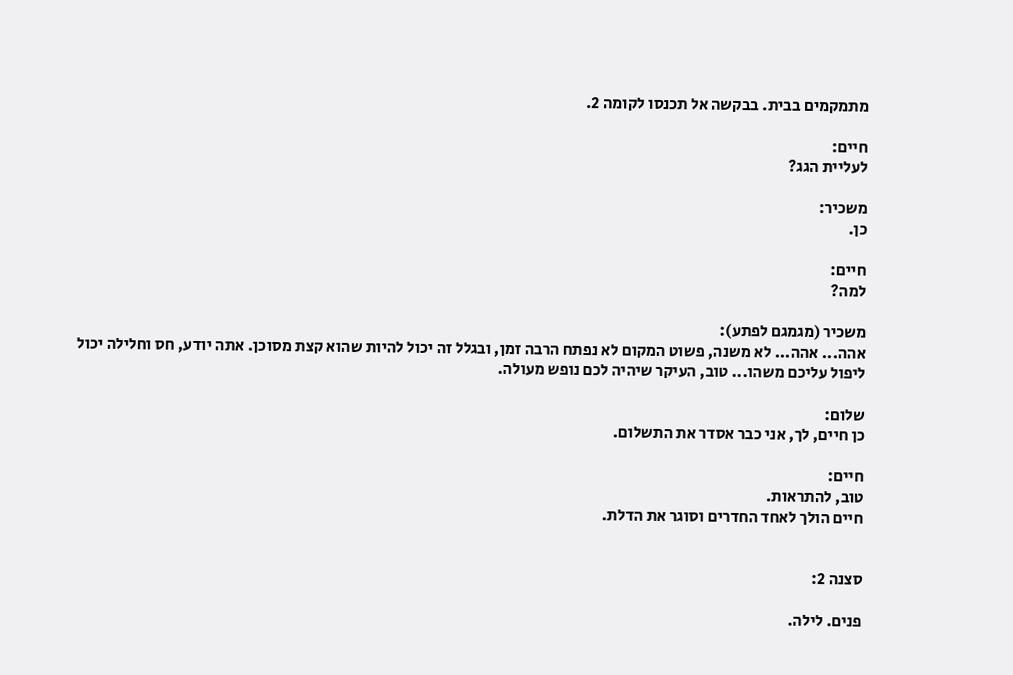מתמקמים בבית. בבקשה אל תכנסו לקומה 2.

חיים:
לעליית הגג?

משכיר:
כן.

חיים:
למה?

משכיר (מגמגם לפתע):
אהה... אהה... לא משנה, פשוט המקום לא נפתח הרבה זמן, ובגלל זה יכול להיות שהוא קצת מסוכן. אתה יודע, חס וחלילה יכול ליפול עליכם משהו... טוב, העיקר שיהיה לכם נופש מעולה.

שלום:
כן חיים, לך, אני כבר אסדר את התשלום.

חיים:
טוב, להתראות.
חיים הולך לאחד החדרים וסוגר את הדלת.


סצנה 2:

פנים. לילה.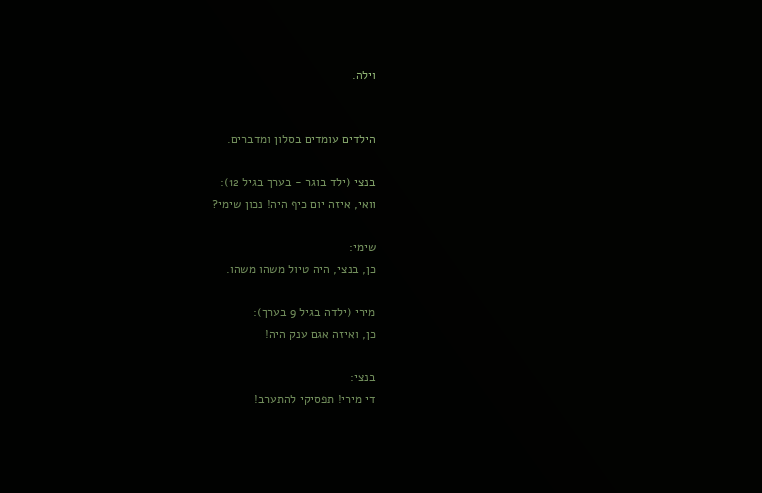וילה.


הילדים עומדים בסלון ומדברים.

בנצי (ילד בוגר - בערך בגיל 12):
וואי, איזה יום כיף היה! נכון שימי?

שימי:
כן, בנצי, היה טיול משהו משהו.

מירי (ילדה בגיל 9 בערך):
כן, ואיזה אגם ענק היה!

בנצי:
די מירי! תפסיקי להתערב!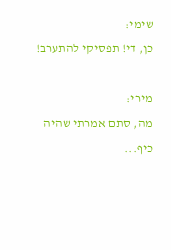שימי:
כן, די! תפסיקי להתערב!

מירי:
מה, סתם אמרתי שהיה כיף...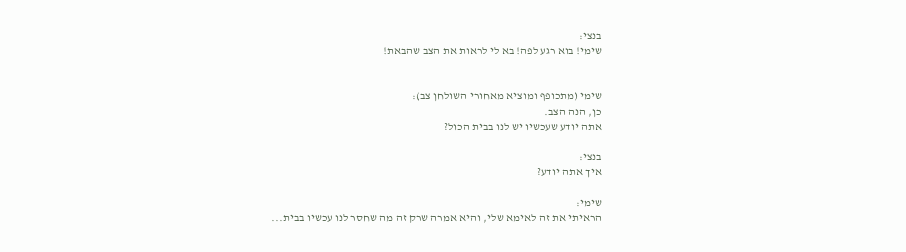בנצי:
שימי! בוא רגע לפה! בא לי לראות את הצב שהבאת!


שימי (מתכופף ומוציא מאחורי השולחן צב):
כן, הנה הצב.
אתה יודע שעכשיו יש לנו בבית הכול?

בנצי:
איך אתה יודע?

שימי:
הראיתי את זה לאימא שלי, והיא אמרה שרק זה מה שחסר לנו עכשיו בבית...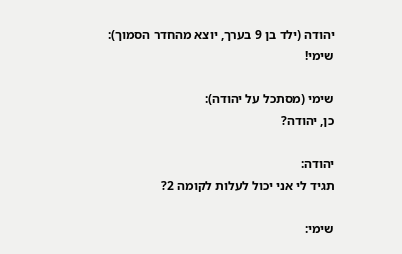יהודה (ילד בן 9 בערך, יוצא מהחדר הסמוך):
שימי!

שימי (מסתכל על יהודה):
כן, יהודה?

יהודה:
תגיד לי אני יכול לעלות לקומה 2?

שימי: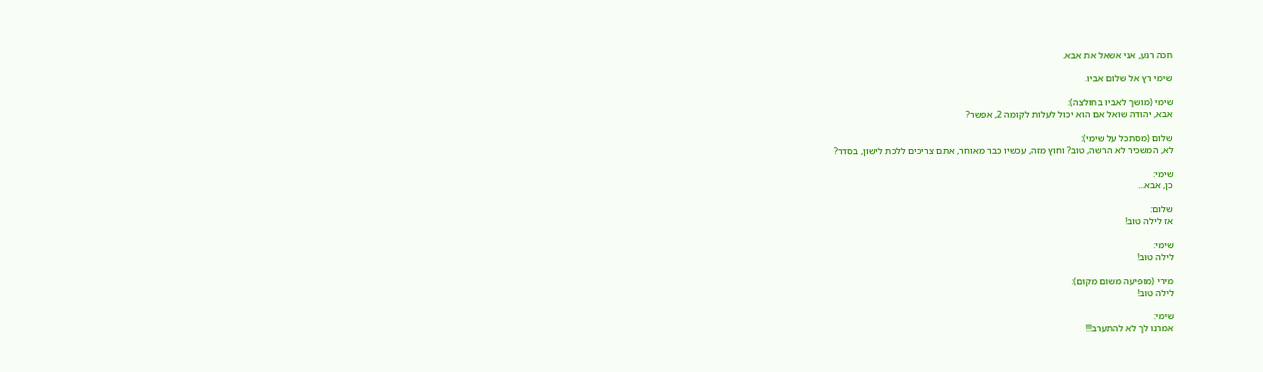חכה רגע, אני אשאל את אבא.

שימי רץ אל שלום אביו.

שימי (מושך לאביו בחולצה):
אבא, יהודה שואל אם הוא יכול לעלות לקומה 2, אפשר?

שלום (מסתכל על שימי):
לא, המשכיר לא הרשה, טוב? וחוץ מזה, עכשיו כבר מאוחר, אתם צריכים ללכת לישון, בסדר?

שימי:
כן, אבא...

שלום:
אז לילה טוב!

שימי:
לילה טוב!

מירי (מופיעה משום מקום):
לילה טוב!

שימי:
אמרנו לך לא להתערב!!!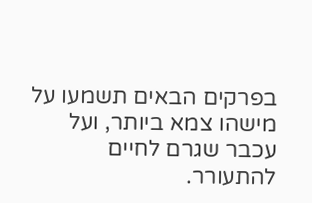בפרקים הבאים תשמעו על מישהו צמא ביותר, ועל עכבר שגרם לחיים להתעורר.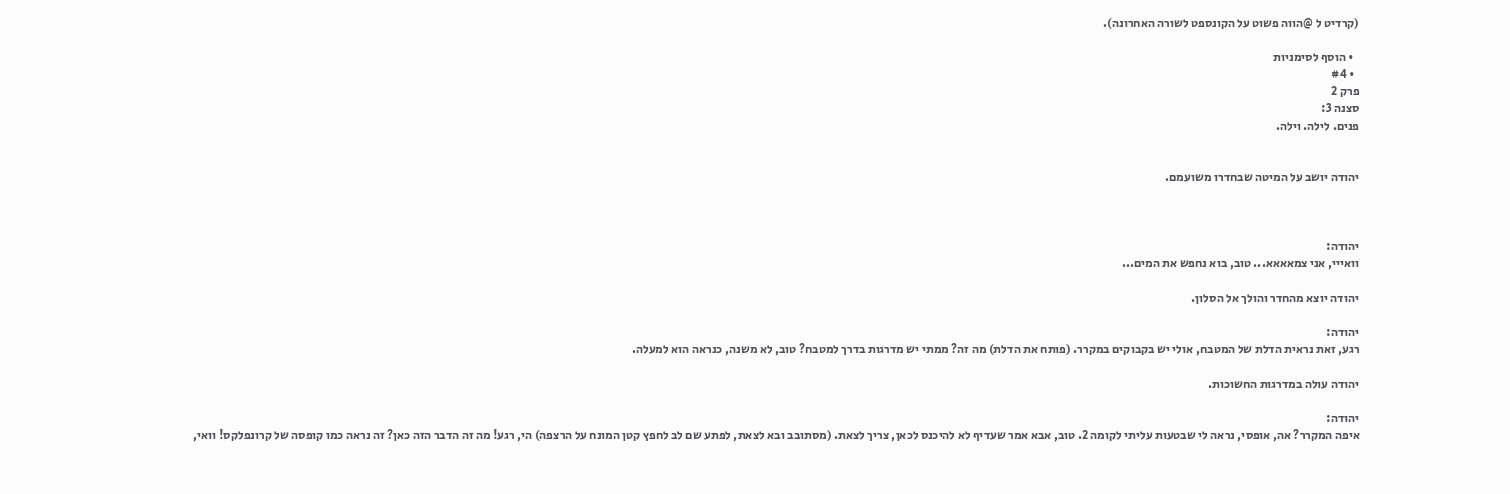(קרדיט ל @הווה פשוט על הקונספט לשורה האחרונה).

  • הוסף לסימניות
  • #4
פרק 2
סצנה 3:
פנים. לילה. וילה.


יהודה יושב על המיטה שבחדרו משועמם.



יהודה:
וואייי, אני צמאאאא... טוב, בוא נחפש את המים...

יהודה יוצא מהחדר והולך אל הסלון.

יהודה:
רגע, זאת נראית הדלת של המטבח, אולי יש בקבוקים במקרר. (פותח את הדלת) מה זה? ממתי יש מדרגות בדרך למטבח? טוב, לא משנה, כנראה הוא למעלה.

יהודה עולה במדרגות החשוכות.

יהודה:
איפה המקרר? אה, אופסי, נראה לי שבטעות עליתי לקומה 2. טוב, אבא אמר שעדיף לא להיכנס לכאן, צריך לצאת. (מסתובב ובא לצאת, לפתע שם לב לחפץ קטן המונח על הרצפה) הי, רגע! מה זה הדבר הזה כאן? זה נראה כמו קופסה של קרונפלקס! וואי,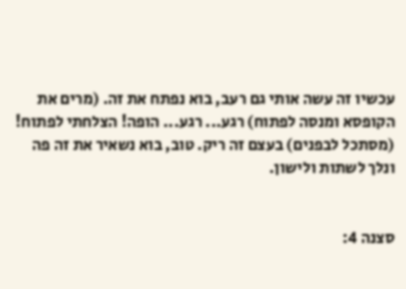עכשיו זה עשה אותי גם רעב, בוא נפתח את זה. (מרים את הקופסא ומנסה לפתוח) רגע... רגע... הופה! הצלחתי לפתוח! (מסתכל לבפנים) בעצם זה ריק. טוב, בוא נשאיר את זה פה ונלך לשתות ולישון.


סצנה 4: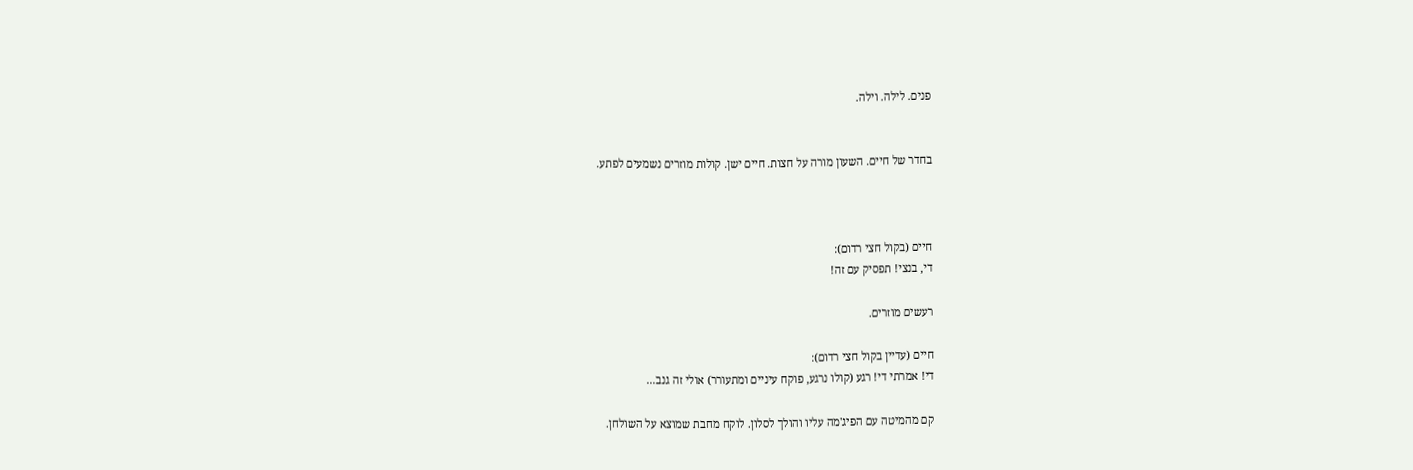פנים. לילה. וילה.


בחדר של חיים. השעון מורה על חצות. חיים ישן. קולות מוזרים נשמעים לפתע.



חיים (בקול חצי רדום):
די, בנצי! תפסיק עם זה!

רעשים מוזרים.

חיים (עדיין בקול חצי רדום):
די! אמרתי די! רגע (קולו נרגע, פוקח עיניים ומתעורר) אולי זה גנב...

קם מהמיטה עם הפיג'מה עליו והולך לסלון. לוקח מחבת שמוצא על השולחן.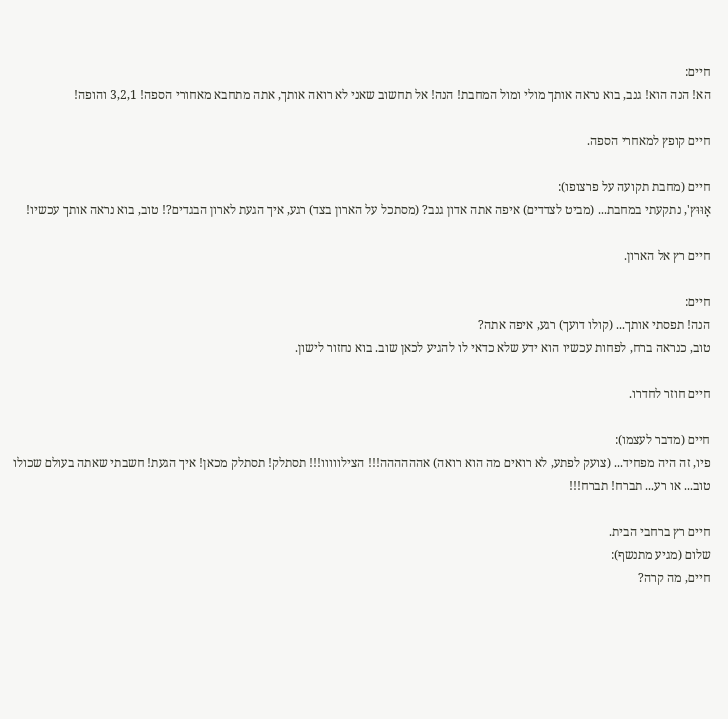חיים:
הא! הנה הוא! גנב, בוא נראה אותך מולי ומול המחבת! הנה! אל תחשוב שאני לא רואה אותך, אתה מתחבא מאחורי הספה! 3,2,1 והופה!

חיים קופץ למאחרי הספה.

חיים (מחבת תקועה על פרצופו):
אָוּוּץ', נתקעתי במחבת... (מביט לצדדים) איפה אתה אדון גנב? (מסתכל על הארון בצד) רגע, איך הגעת לארון הבגדים?! טוב, בוא נראה אותך עכשיו!

חיים רץ אל הארון.

חיים:
הנה! תפסתי אותך... (קולו דועך) רגע, איפה אתה?
טוב, כנראה ברח, לפחות עכשיו הוא ידע שלא כדאי לו להגיע לכאן שוב. בוא נחזור לישון.

חיים חוזר לחדרו.

חיים (מדבר לעצמו):
פיו, זה היה מפחיד... (צועק לפתע, לא רואים מה הוא רואה) אהההההה!!! הצילווווו!!! תסתלק! תסתלק מכאן! איך הגעת! חשבתי שאתה בעולם שכולו טוב... או רע... תברח! תברח!!!

חיים רץ ברחבי הבית.
שלום (מגיע מתנשף):
חיים, מה קרה?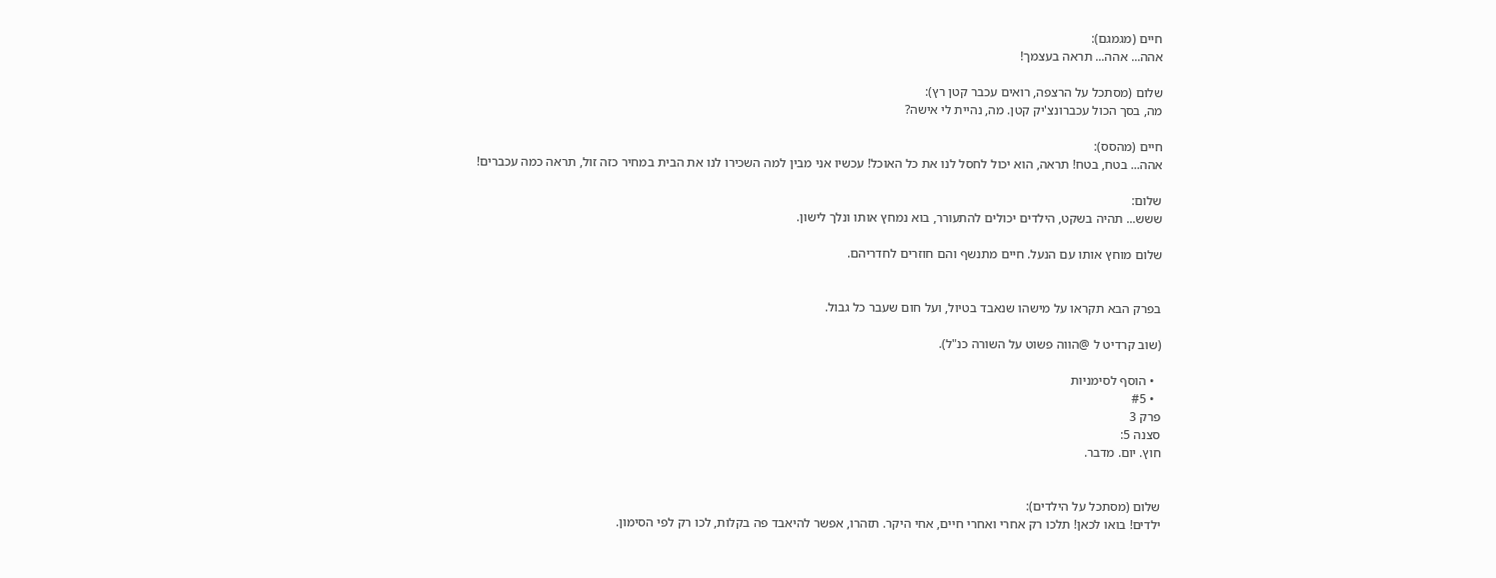חיים (מגמגם):
אהה... אהה... תראה בעצמך!

שלום (מסתכל על הרצפה, רואים עכבר קטן רץ):
מה, בסך הכול עכברונצ'יק קטן. מה, נהיית לי אישה?

חיים (מהסס):
אהה... בטח, בטח! תראה, הוא יכול לחסל לנו את כל האוכל! עכשיו אני מבין למה השכירו לנו את הבית במחיר כזה זול, תראה כמה עכברים!

שלום:
ששש... תהיה בשקט, הילדים יכולים להתעורר, בוא נמחץ אותו ונלך לישון.

שלום מוחץ אותו עם הנעל. חיים מתנשף והם חוזרים לחדריהם.


בפרק הבא תקראו על מישהו שנאבד בטיול, ועל חום שעבר כל גבול.

(שוב קרדיט ל @הווה פשוט על השורה כנ"ל).

  • הוסף לסימניות
  • #5
פרק 3
סצנה 5:
חוץ. יום. מדבר.


שלום (מסתכל על הילדים):
ילדים! בואו לכאן! תלכו רק אחרי ואחרי חיים, אחי היקר. תזהרו, אפשר להיאבד פה בקלות, לכו רק לפי הסימון.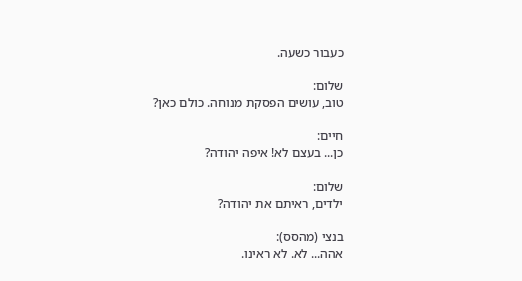כעבור כשעה.

שלום:
טוב, עושים הפסקת מנוחה. כולם כאן?

חיים:
כן... בעצם לא! איפה יהודה?

שלום:
ילדים, ראיתם את יהודה?

בנצי (מהסס):
אהה... לא. לא ראינו.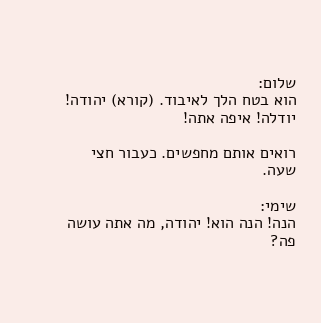שלום:
הוא בטח הלך לאיבוד. (קורא) יהודה! יודלה! איפה אתה!

רואים אותם מחפשים. כעבור חצי שעה.

שימי:
הנה! הנה הוא! יהודה, מה אתה עושה פה?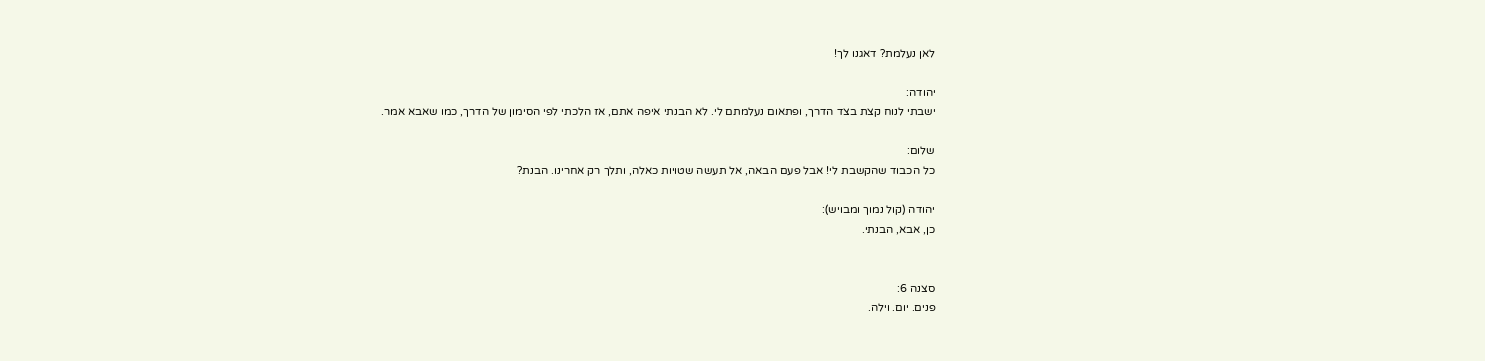לאן נעלמת? דאגנו לך!

יהודה:
ישבתי לנוח קצת בצד הדרך, ופתאום נעלמתם לי. לא הבנתי איפה אתם, אז הלכתי לפי הסימון של הדרך, כמו שאבא אמר.

שלום:
כל הכבוד שהקשבת לי! אבל פעם הבאה, אל תעשה שטויות כאלה, ותלך רק אחרינו. הבנת?

יהודה (קול נמוך ומבויש):
כן, אבא, הבנתי.


סצנה 6:
פנים. יום. וילה.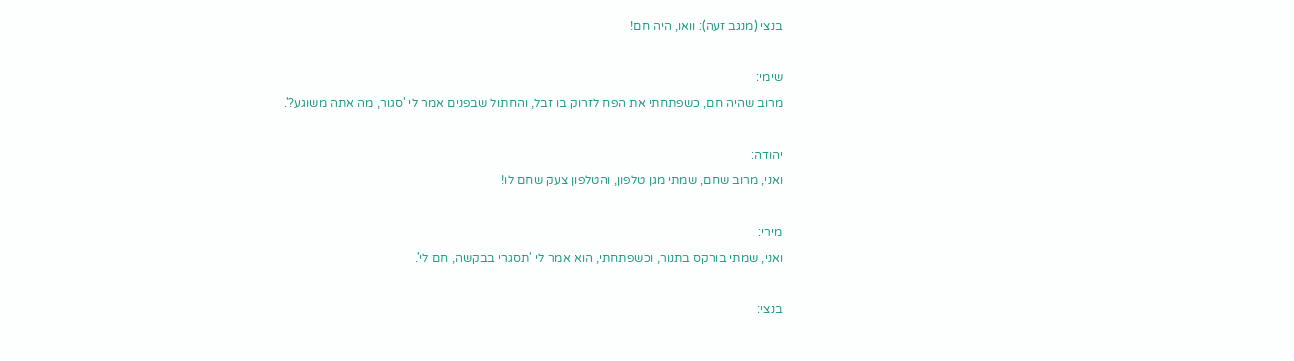בנצי (מנגב זעה): וואו, היה חם!

שימי:
מרוב שהיה חם, כשפתחתי את הפח לזרוק בו זבל, והחתול שבפנים אמר לי 'סגור, מה אתה משוגע?'.

יהודה:
ואני, מרוב שחם, שמתי מגן טלפון, והטלפון צעק שחם לו!

מירי:
ואני, שמתי בורקס בתנור, וכשפתחתי, הוא אמר לי 'תסגרי בבקשה, חם לי'.

בנצי: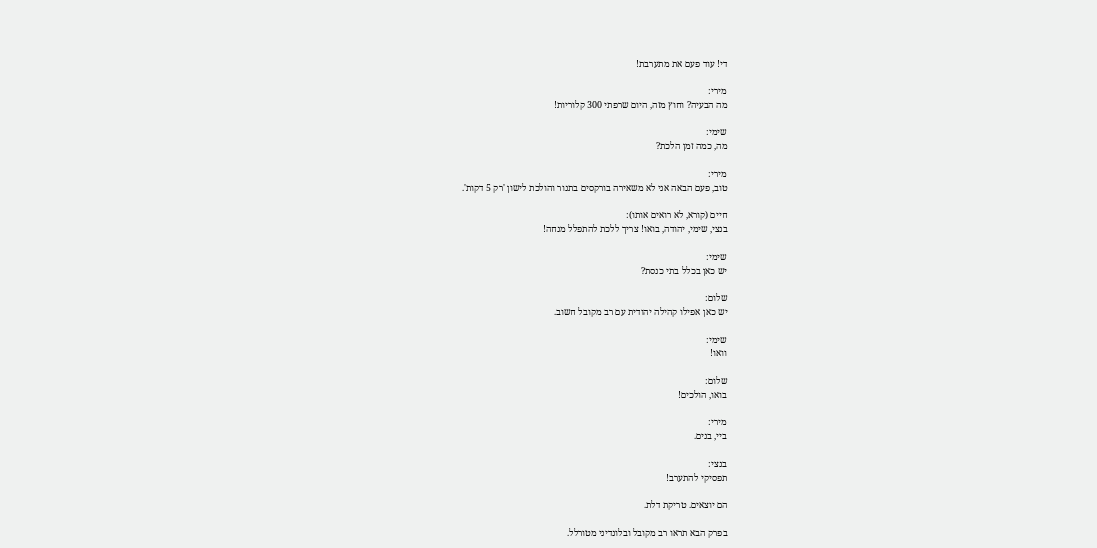די! עוד פעם את מתערבת!

מירי:
מה הבעיה? וחוץ מזה, היום שרפתי 300 קלוריות!

שימי:
מה, כמה זמן הלכת?

מירי:
טוב, פעם הבאה אני לא משאירה בורקסים בתנור והולכת לישון 'רק 5 דקות'.

חיים (קורא, לא רואים אותו):
בנצי, שימי, יהודה, בואו! צריך ללכת להתפלל מנחה!

שימי:
יש כאן בכלל בתי כנסת?

שלום:
יש כאן אפילו קהילה יהודית עם רב מקובל חשוב.

שימי:
וואו!

שלום:
בואו, הולכים!

מירי:
ביי, בנים.

בנצי:
תפסיקי להתערב!

הם יוצאים. טריקת דלת.

בפרק הבא תראו רב מקובל ובלונדיני מטורלל.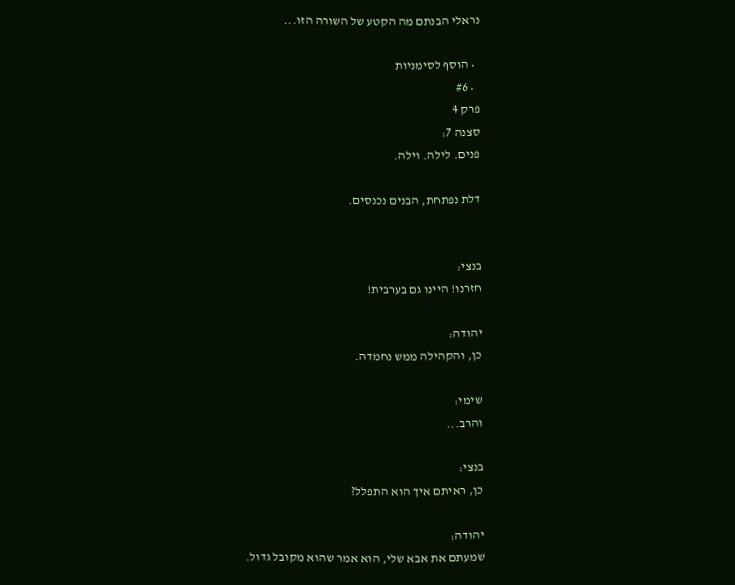נראלי הבנתם מה הקטע של השורה הזו...

  • הוסף לסימניות
  • #6
פרק 4
סצנה 7:
פנים. לילה. וילה.

דלת נפתחת, הבנים נכנסים.


בנצי:
חזרנו! היינו גם בערבית!

יהודה:
כן, והקהילה ממש נחמדה.

שימי:
והרב...

בנצי:
כן, ראיתם איך הוא התפלל?

יהודה:
שמעתם את אבא שלי, הוא אמר שהוא מקובל גדול.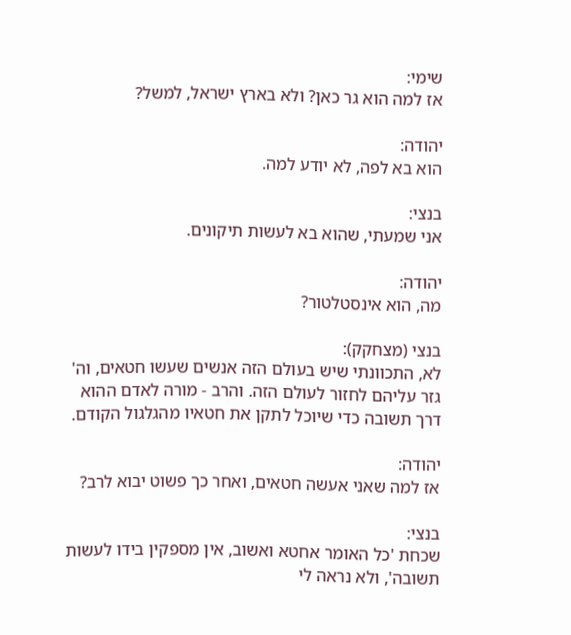שימי:
אז למה הוא גר כאן? ולא בארץ ישראל, למשל?

יהודה:
הוא בא לפה, לא יודע למה.

בנצי:
אני שמעתי, שהוא בא לעשות תיקונים.

יהודה:
מה, הוא אינסטלטור?

בנצי (מצחקק):
לא, התכוונתי שיש בעולם הזה אנשים שעשו חטאים, וה' גזר עליהם לחזור לעולם הזה. והרב - מורה לאדם ההוא דרך תשובה כדי שיוכל לתקן את חטאיו מהגלגול הקודם.

יהודה:
אז למה שאני אעשה חטאים, ואחר כך פשוט יבוא לרב?

בנצי:
שכחת 'כל האומר אחטא ואשוב, אין מספקין בידו לעשות תשובה', ולא נראה לי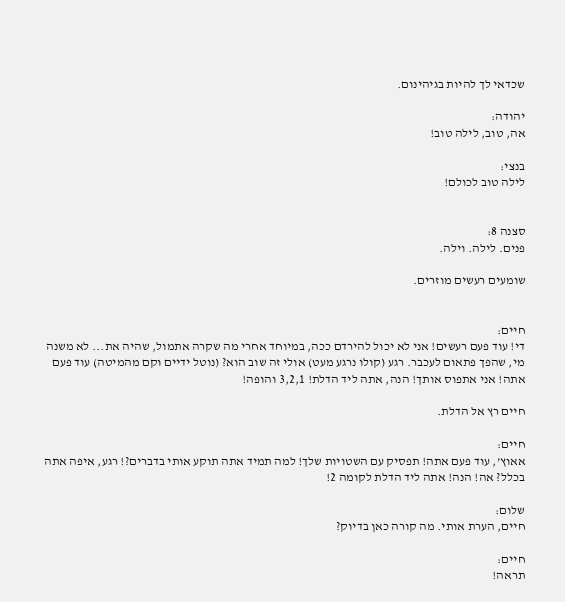שכדאי לך להיות בגיהינום.

יהודה:
אה, טוב, לילה טוב!

בנצי:
לילה טוב לכולם!


סצנה 8:
פנים. לילה. וילה.

שומעים רעשים מוזרים.


חיים:
די! עוד פעם רעשים! אני לא יכול להירדם ככה, במיוחד אחרי מה שקרה אתמול, שהיה את... לא משנה מי, שהפך פתאום לעכבר. רגע (קולו נרגע מעט) אולי זה שוב הוא? (נוטל ידיים וקם מהמיטה) עוד פעם אתה! אני אתפוס אותך! הנה, אתה ליד הדלת! 3,2,1 והופה!

חיים רץ אל הדלת.

חיים:
אאוץ', עוד פעם אתה! תפסיק עם השטויות שלך! למה תמיד אתה תוקע אותי בדברים?! רגע, איפה אתה בכלל? אה! הנה! אתה ליד הדלת לקומה 2!

שלום:
חיים, הערת אותי. מה קורה כאן בדיוק?

חיים:
תראה!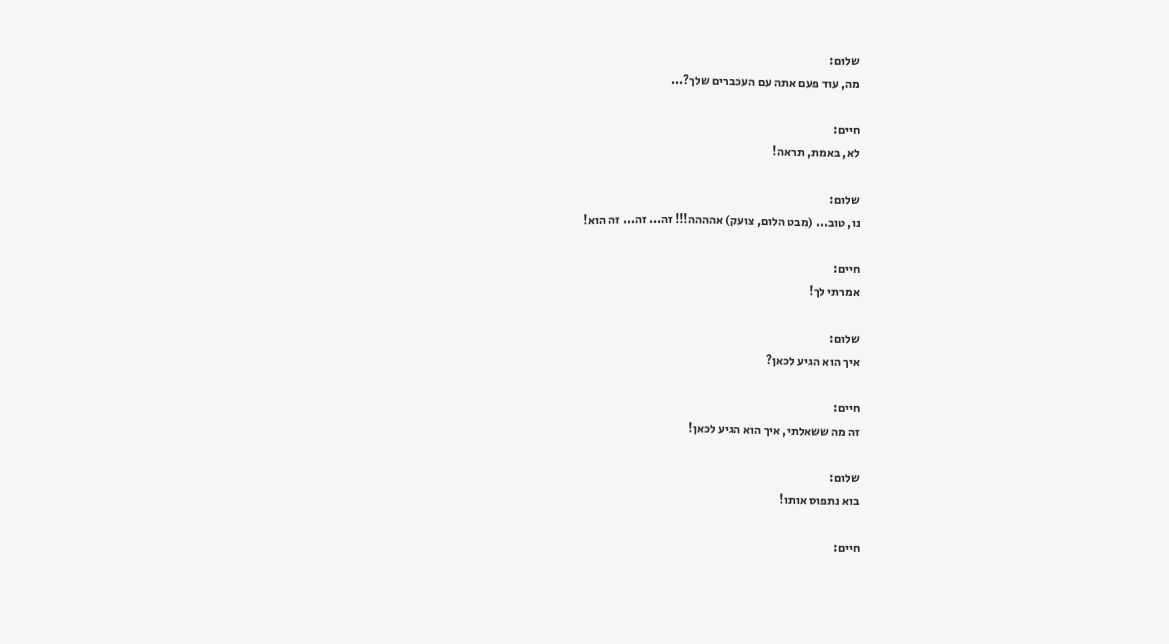שלום:
מה, עוד פעם אתה עם העכברים שלך?...

חיים:
לא, באמת, תראה!

שלום:
נו, טוב... (מבט הלום, צועק) אהההה!!! זה... זה... זה הוא!

חיים:
אמרתי לך!

שלום:
איך הוא הגיע לכאן?

חיים:
זה מה ששאלתי, איך הוא הגיע לכאן!

שלום:
בוא נתפוס אותו!

חיים: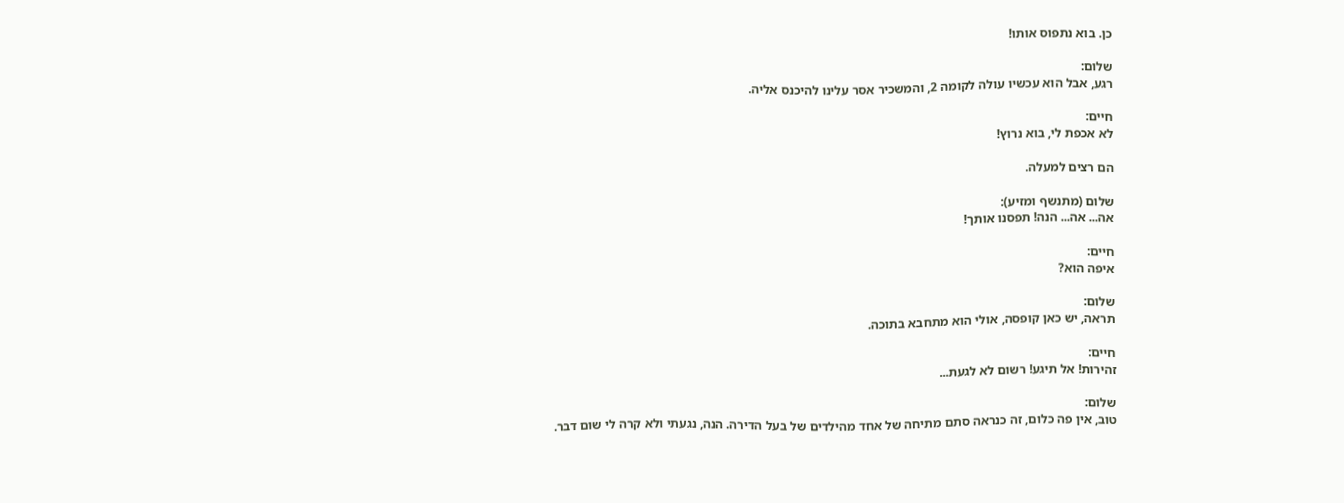כן. בוא נתפוס אותו!

שלום:
רגע, אבל הוא עכשיו עולה לקומה 2, והמשכיר אסר עלינו להיכנס אליה.

חיים:
לא אכפת לי, בוא נרוץ!

הם רצים למעלה.

שלום (מתנשף ומזיע):
אה... אה... הנה! תפסנו אותך!

חיים:
איפה הוא?

שלום:
תראה, יש כאן קופסה, אולי הוא מתחבא בתוכה.

חיים:
זהירות! אל תיגע! רשום לא לגעת...

שלום:
טוב, אין פה כלום, זה כנראה סתם מתיחה של אחד מהילדים של בעל הדירה. הנה, נגעתי ולא קרה לי שום דבר.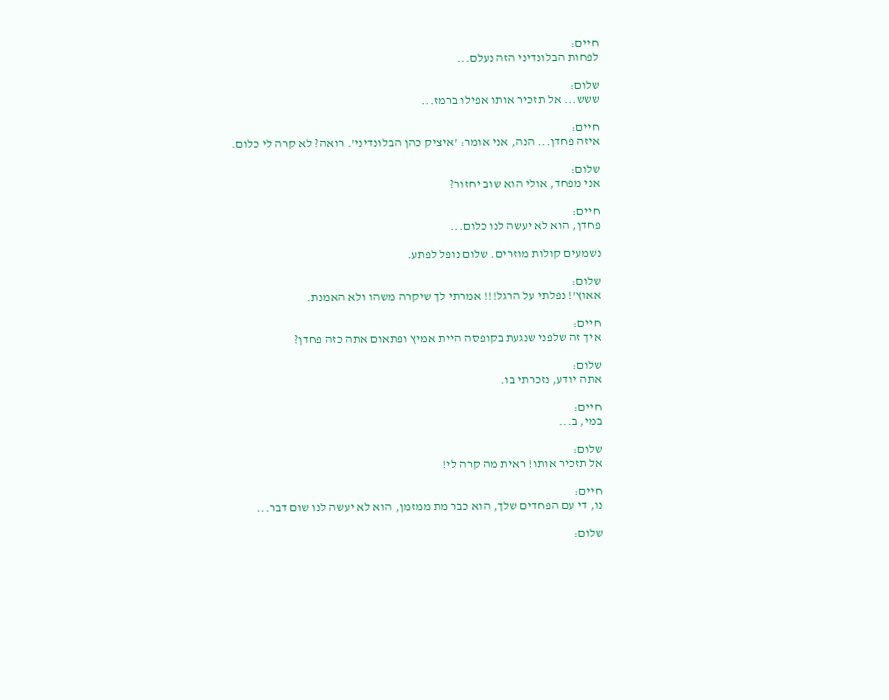חיים:
לפחות הבלונדיני הזה נעלם...

שלום:
ששש... אל תזכיר אותו אפילו ברמז...

חיים:
איזה פחדן... הנה, אני אומר: 'איציק כהן הבלונדיני'. רואה? לא קרה לי כלום.

שלום:
אני מפחד, אולי הוא שוב יחזור?

חיים:
פחדן, הוא לא יעשה לנו כלום...

נשמעים קולות מוזרים. שלום נופל לפתע.

שלום:
אאוץ'! נפלתי על הרגל!!! אמרתי לך שיקרה משהו ולא האמנת.

חיים:
איך זה שלפני שנגעת בקופסה היית אמיץ ופתאום אתה כזה פחדן?

שלום:
אתה יודע, נזכרתי בו.

חיים:
במי, ב...

שלום:
אל תזכיר אותו! ראית מה קרה לי!

חיים:
נו, די עם הפחדים שלך, הוא כבר מת ממזמן, הוא לא יעשה לנו שום דבר...

שלום: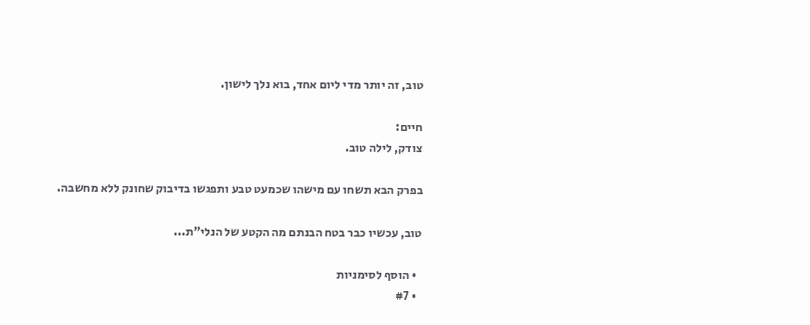טוב, זה יותר מדי ליום אחד, בוא נלך לישון.

חיים:
צודק, לילה טוב.

בפרק הבא תשחו עם מישהו שכמעט טבע ותפגשו בדיבוק שחונק ללא מחשבה.

טוב, עכשיו כבר בטח הבנתם מה הקטע של הנלי"ת...

  • הוסף לסימניות
  • #7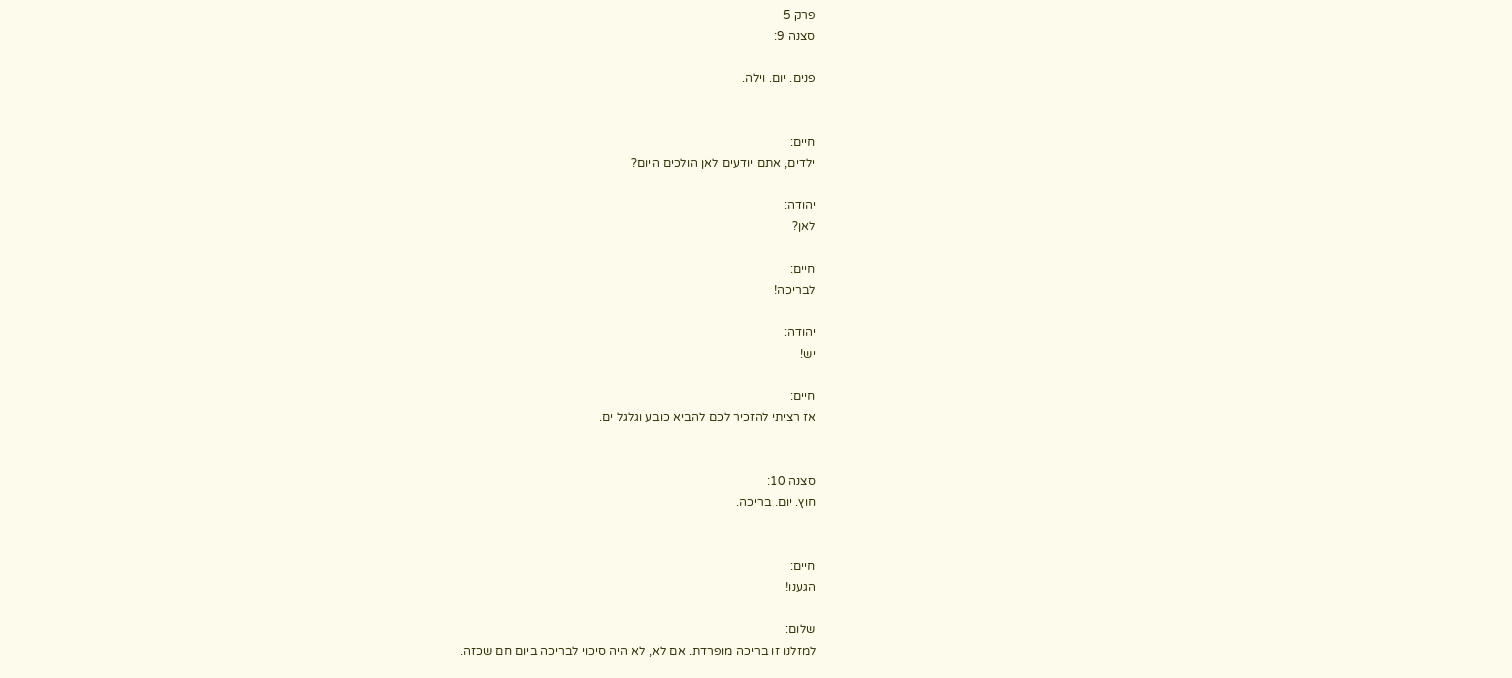פרק 5
סצנה 9:

פנים. יום. וילה.


חיים:
ילדים, אתם יודעים לאן הולכים היום?

יהודה:
לאן?

חיים:
לבריכה!

יהודה:
יש!

חיים:
אז רציתי להזכיר לכם להביא כובע וגלגל ים.


סצנה 10:
חוץ. יום. בריכה.


חיים:
הגענו!

שלום:
למזלנו זו בריכה מופרדת. אם לא, לא היה סיכוי לבריכה ביום חם שכזה.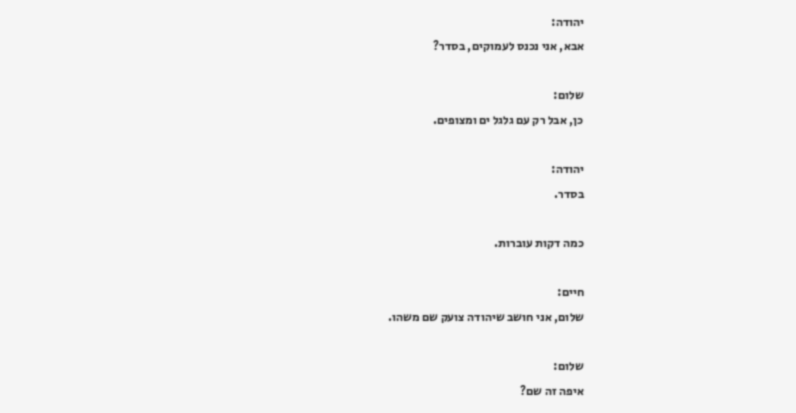יהודה:
אבא, אני נכנס לעמוקים, בסדר?

שלום:
כן, אבל רק עם גלגל ים ומצופים.

יהודה:
בסדר.

כמה דקות עוברות.

חיים:
שלום, אני חושב שיהודה צועק שם משהו.

שלום:
איפה זה שם?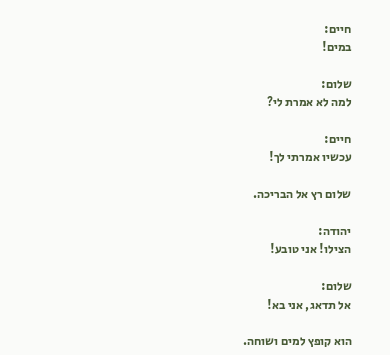חיים:
במים!

שלום:
למה לא אמרת לי?

חיים:
עכשיו אמרתי לך!

שלום רץ אל הבריכה.

יהודה:
הצילו! אני טובע!

שלום:
אל תדאג, אני בא!

הוא קופץ למים ושוחה.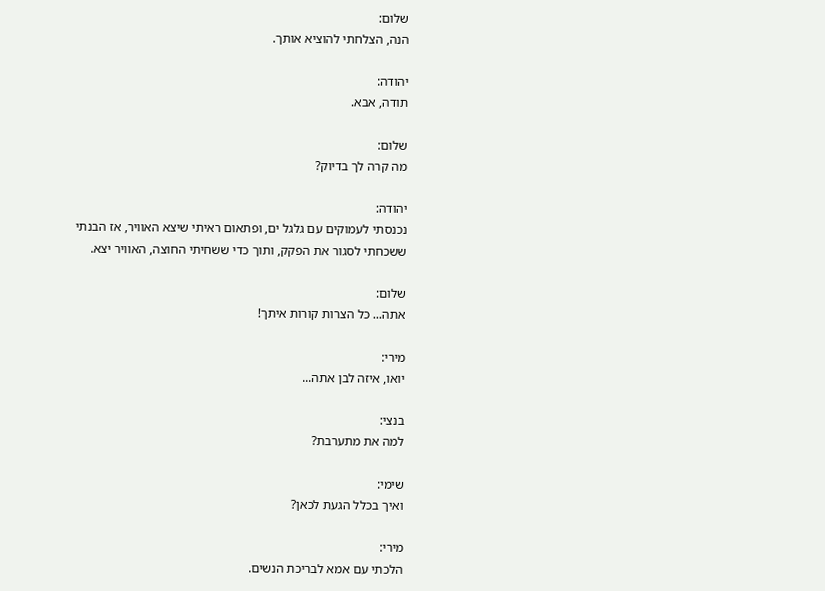שלום:
הנה, הצלחתי להוציא אותך.

יהודה:
תודה, אבא.

שלום:
מה קרה לך בדיוק?

יהודה:
נכנסתי לעמוקים עם גלגל ים, ופתאום ראיתי שיצא האוויר, אז הבנתי ששכחתי לסגור את הפקק, ותוך כדי ששחיתי החוצה, האוויר יצא.

שלום:
אתה... כל הצרות קורות איתך!

מירי:
יואו, איזה לבן אתה...

בנצי:
למה את מתערבת?

שימי:
ואיך בכלל הגעת לכאן?

מירי:
הלכתי עם אמא לבריכת הנשים.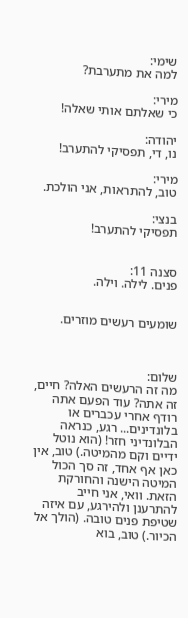שימי:
למה את מתערבת?

מירי:
כי שאלתם אותי שאלה!

יהודה:
נו, די, תפסיקי להתערב!

מירי:
טוב, להתראות, אני הולכת.

בנצי:
תפסיקי להתערב!


סצנה 11:
פנים. לילה. וילה.


שומעים רעשים מוזרים.



שלום:
מה זה הרעשים האלה? חיים, זה אתה? עוד הפעם אתה רודף אחרי עכברים או בלונדינים... רגע, כנראה הבלונדיני חזר! (הוא נוטל ידיים וקם מהמיטה.) טוב, אין כאן אף אחד, זה סך הכול המיטה הישנה והחורקת הזאת. וואי, אני חייב להתרענן ולהירגע, עם איזה שטיפת פנים טובה. (הולך אל הכיור.) טוב, בוא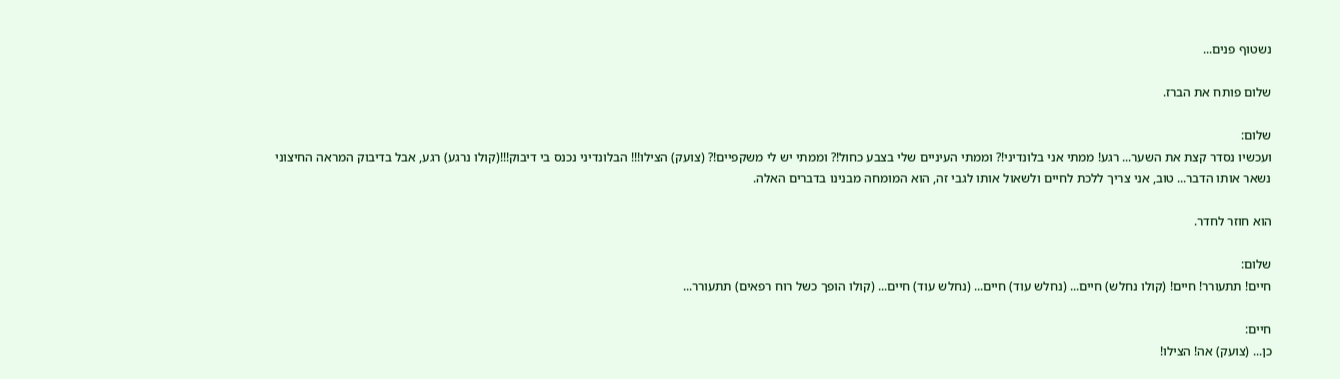נשטוף פנים...

שלום פותח את הברז.

שלום:
ועכשיו נסדר קצת את השער... רגע! ממתי אני בלונדיני!? וממתי העיניים שלי בצבע כחול!? וממתי יש לי משקפיים!? (צועק) הצילו!!! הבלונדיני נכנס בי דיבוק!!!(קולו נרגע) רגע, אבל בדיבוק המראה החיצוני נשאר אותו הדבר... טוב, אני צריך ללכת לחיים ולשאול אותו לגבי זה, הוא המומחה מבנינו בדברים האלה.

הוא חוזר לחדר.

שלום:
חיים! תתעורר! חיים! (קולו נחלש) חיים... (נחלש עוד) חיים... (נחלש עוד) חיים... (קולו הופך כשל רוח רפאים) תתעורר...

חיים:
כן... (צועק) אה! הצילו!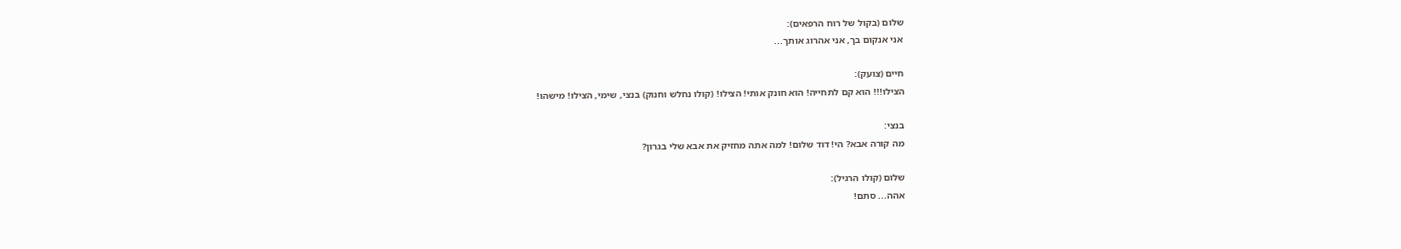שלום (בקול של רוח הרפאים):
אני אנקום בך, אני אהרוג אותך...

חיים (צועק):
הצילו!!! הוא קם לתחייה! הוא חונק אותי! הצילו! (קולו נחלש וחנוק) בנצי, שימי, הצילו! מישהו!

בנצי:
מה קורה אבא? הי! דוד שלום! למה אתה מחזיק את אבא שלי בגרון?

שלום (קולו הרגיל):
אהה... סתם!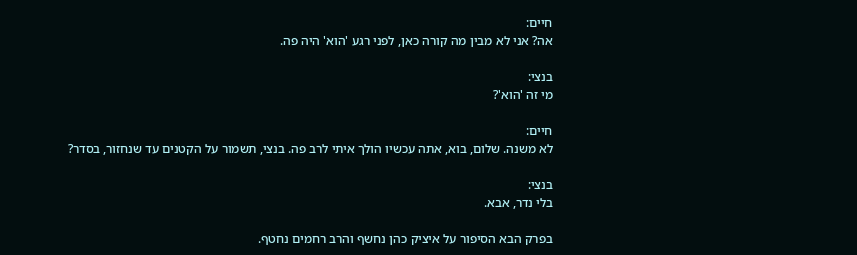חיים:
אה? אני לא מבין מה קורה כאן, לפני רגע 'הוא' היה פה.

בנצי:
מי זה 'הוא'?

חיים:
לא משנה. שלום, בוא, אתה עכשיו הולך איתי לרב פה. בנצי, תשמור על הקטנים עד שנחזור, בסדר?

בנצי:
בלי נדר, אבא.

בפרק הבא הסיפור על איציק כהן נחשף והרב רחמים נחטף.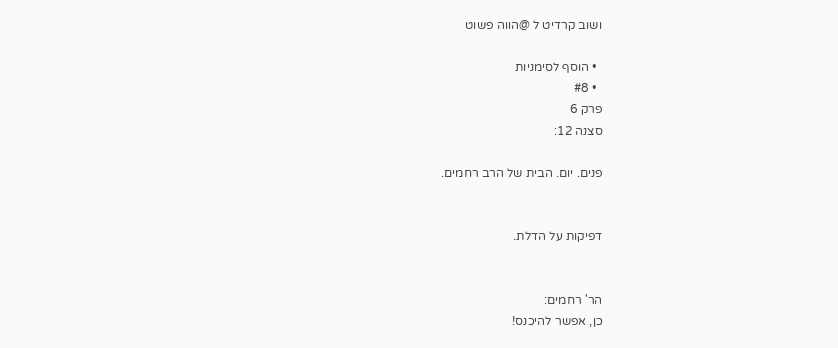ושוב קרדיט ל @הווה פשוט

  • הוסף לסימניות
  • #8
פרק 6
סצנה 12:

פנים. יום. הבית של הרב רחמים.


דפיקות על הדלת.


הר' רחמים:
כן, אפשר להיכנס!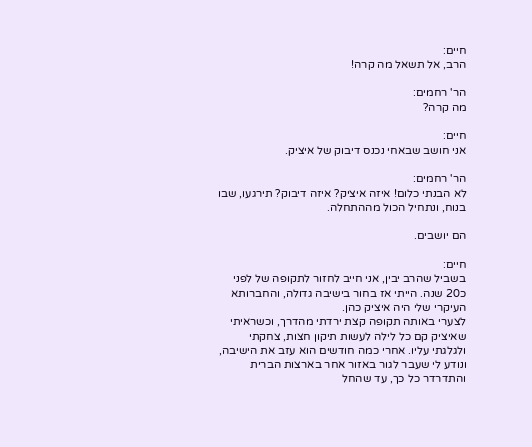חיים:
הרב, אל תשאל מה קרה!

הר' רחמים:
מה קרה?

חיים:
אני חושב שבאחי נכנס דיבוק של איציק.

הר' רחמים:
לא הבנתי כלום! איזה איציק? איזה דיבוק? תירגעו, שבו בנוח, ונתחיל הכול מההתחלה.

הם יושבים.

חיים:
בשביל שהרב יבין, אני חייב לחזור לתקופה של לפני כ20 שנה. הייתי אז בחור בישיבה גדולה, והחברותא העיקרי שלי היה איציק כהן.
לצערי באותה תקופה קצת ירדתי מהדרך, וכשראיתי שאיציק קם כל לילה לעשות תיקון חצות, צחקתי ולגלגתי עליו. אחרי כמה חודשים הוא עזב את הישיבה, ונודע לי שעבר לגור באזור אחר בארצות הברית והתדרדר כל כך, עד שהחל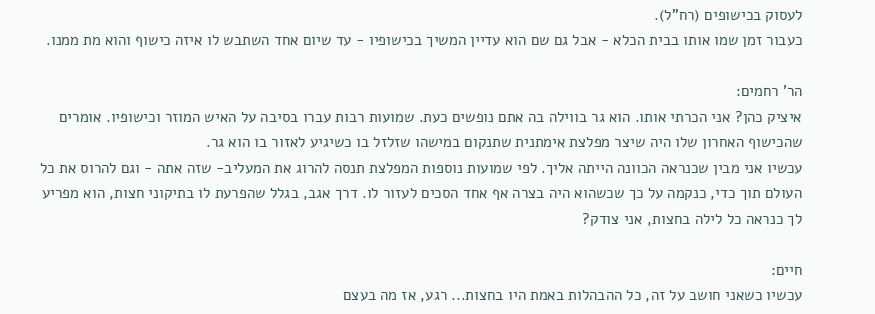לעסוק בכישופים (רח"ל).
כעבור זמן שמו אותו בבית הכלא - אבל גם שם הוא עדיין המשיך בכישופיו - עד שיום אחד השתבש לו איזה כישוף והוא מת ממנו.

הר' רחמים:
איציק כהן? אני הכרתי אותו. הוא גר בווילה בה אתם נופשים כעת. שמועות רבות עברו בסיבה על האיש המוזר וכישופיו. אומרים שהכישוף האחרון שלו היה שיצר מפלצת אימתנית שתנקום במישהו שזלזל בו כשיגיע לאזור בו הוא גר.
עכשיו אני מבין שכנראה הכוונה הייתה אליך. לפי שמועות נוספות המפלצת תנסה להרוג את המעליב- שזה אתה - וגם להרוס את כל העולם תוך כדי, כנקמה על כך שכשהוא היה בצרה אף אחד הסכים לעזור לו. דרך אגב, בגלל שהפרעת לו בתיקוני חצות, הוא מפריע לך כנראה כל לילה בחצות, אני צודק?

חיים:
עכשיו כשאני חושב על זה, כל ההבהלות באמת היו בחצות... רגע, אז מה בעצם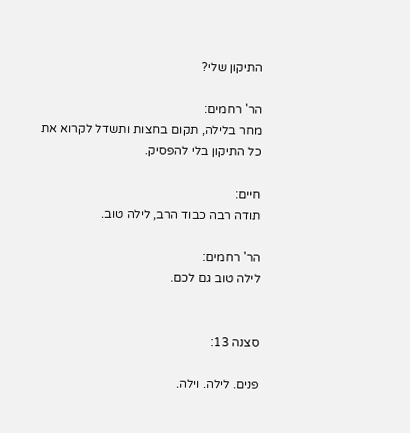התיקון שלי?

הר' רחמים:
מחר בלילה, תקום בחצות ותשדל לקרוא את כל התיקון בלי להפסיק.

חיים:
תודה רבה כבוד הרב, לילה טוב.

הר' רחמים:
לילה טוב גם לכם.


סצנה 13:

פנים. לילה. וילה.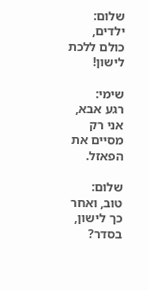שלום:
ילדים, כולם ללכת לישון!

שימי:
רגע אבא, אני רק מסיים את הפאזל.

שלום:
טוב, ואחר כך לישון, בסדר?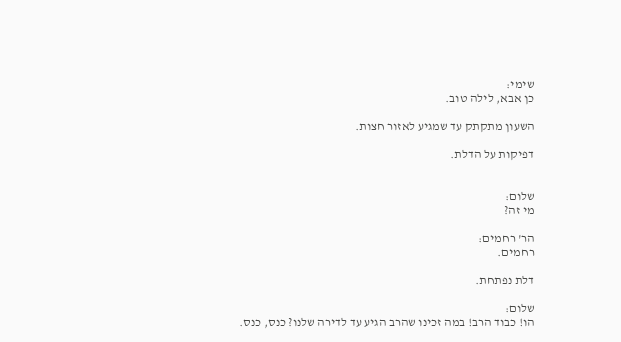שימי:
כן אבא, לילה טוב.

השעון מתקתק עד שמגיע לאזור חצות.

דפיקות על הדלת.


שלום:
מי זה?

הר' רחמים:
רחמים.

דלת נפתחת.

שלום:
הו! כבוד הרב! במה זכינו שהרב הגיע עד לדירה שלנו? כנס, כנס.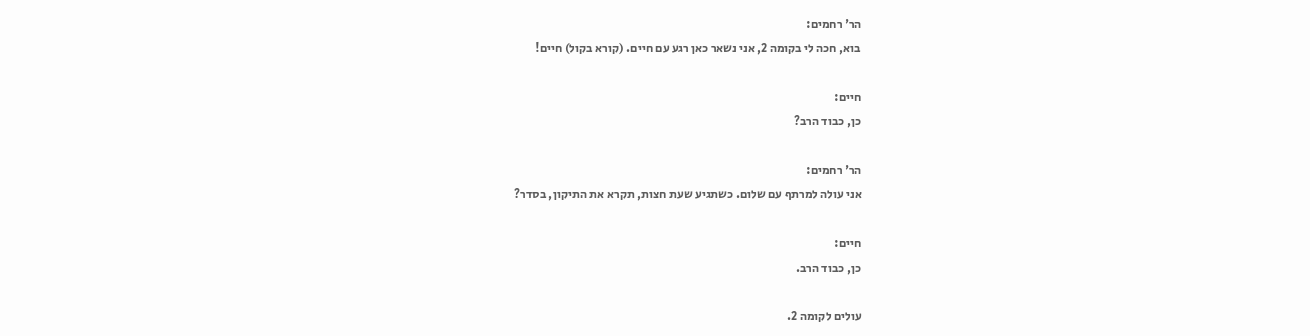הר' רחמים:
בוא, חכה לי בקומה 2, אני נשאר כאן רגע עם חיים. (קורא בקול) חיים!

חיים:
כן, כבוד הרב?

הר' רחמים:
אני עולה למרתף עם שלום. כשתגיע שעת חצות, תקרא את התיקון, בסדר?

חיים:
כן, כבוד הרב.

עולים לקומה 2.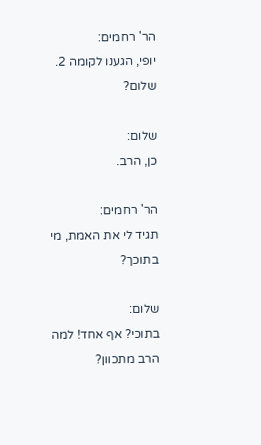הר' רחמים:
יופי, הגענו לקומה 2. שלום?

שלום:
כן, הרב.

הר' רחמים:
תגיד לי את האמת, מי בתוכך?

שלום:
בתוכי? אף אחד! למה הרב מתכוון?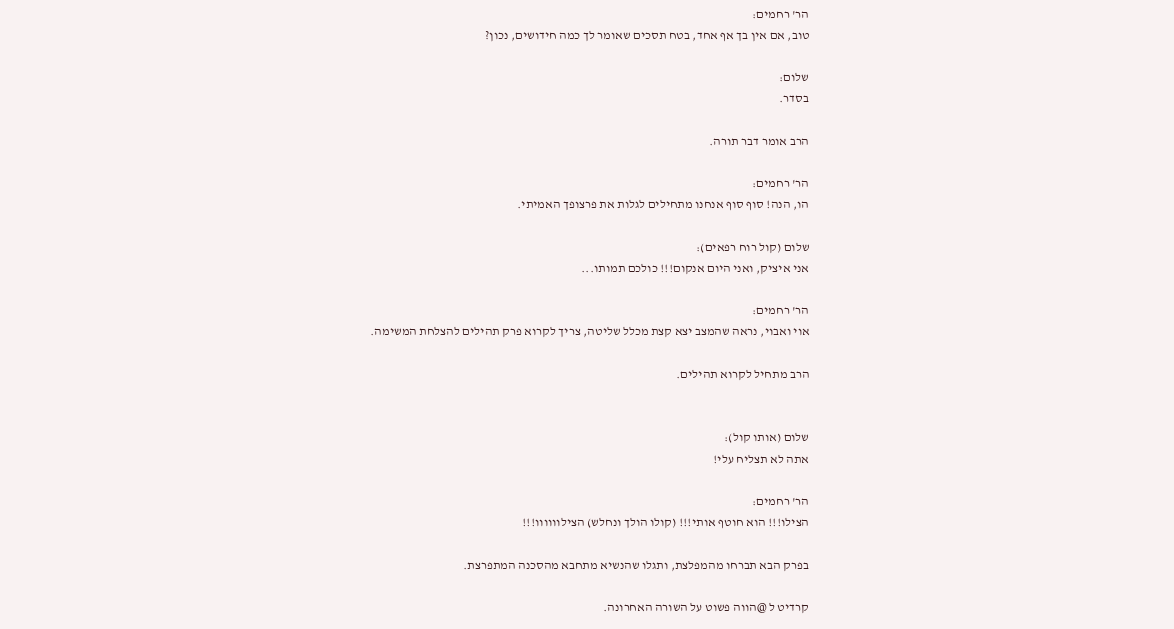הר' רחמים:
טוב, אם אין בך אף אחד, בטח תסכים שאומר לך כמה חידושים, נכון?

שלום:
בסדר.

הרב אומר דבר תורה.

הר' רחמים:
הו, הנה! סוף סוף אנחנו מתחילים לגלות את פרצופך האמיתי.

שלום (קול רוח רפאים):
אני איציק, ואני היום אנקום!!! כולכם תמותו...

הר' רחמים:
אוי ואבוי, נראה שהמצב יצא קצת מכלל שליטה, צריך לקרוא פרק תהילים להצלחת המשימה.

הרב מתחיל לקרוא תהילים.


שלום (אותו קול):
אתה לא תצליח עלי!

הר' רחמים:
הצילו!!! הוא חוטף אותי!!! (קולו הולך ונחלש) הצילוווווו!!!

בפרק הבא תברחו מהמפלצת, ותגלו שהנשיא מתחבא מהסכנה המתפרצת.

קרדיט ל @הווה פשוט על השורה האחרונה.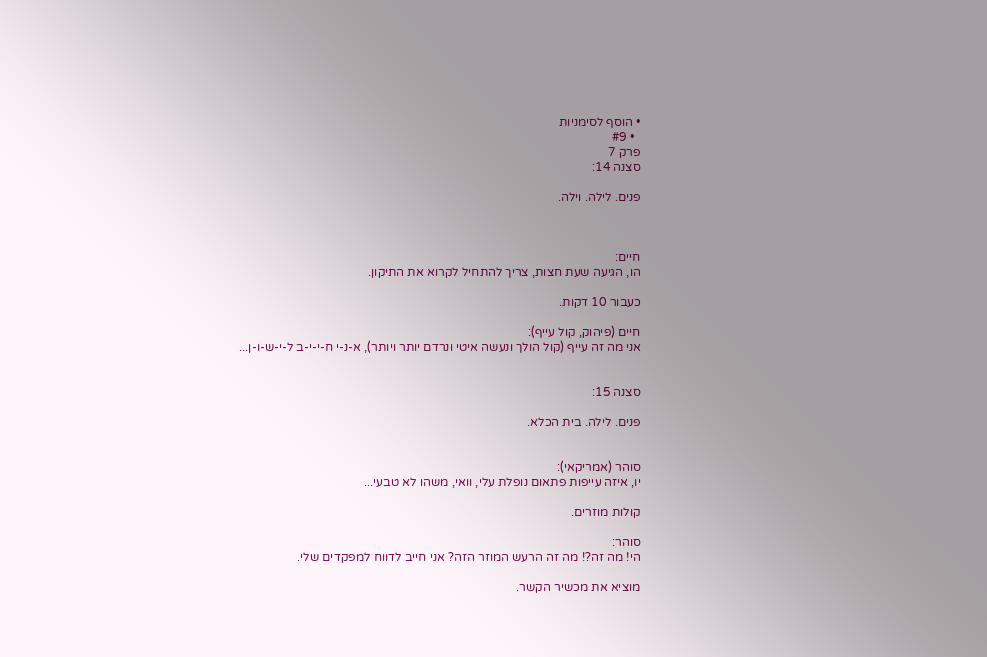• הוסף לסימניות
  • #9
פרק 7
סצנה 14:

פנים. לילה. וילה.



חיים:
הו, הגיעה שעת חצות, צריך להתחיל לקרוא את התיקון.

כעבור 10 דקות.

חיים (פיהוק, קול עייף):
אני מה זה עייף (קול הולך ונעשה איטי ונרדם יותר ויותר), א-נ-י ח-י-י-ב ל-י-ש-ו-ן...


סצנה 15:

פנים. לילה. בית הכלא.


סוהר (אמריקאי):
יו, איזה עייפות פתאום נופלת עלי, וואי, משהו לא טבעי...

קולות מוזרים.

סוהר:
הי! מה זה?! מה זה הרעש המוזר הזה? אני חייב לדווח למפקדים שלי.

מוציא את מכשיר הקשר.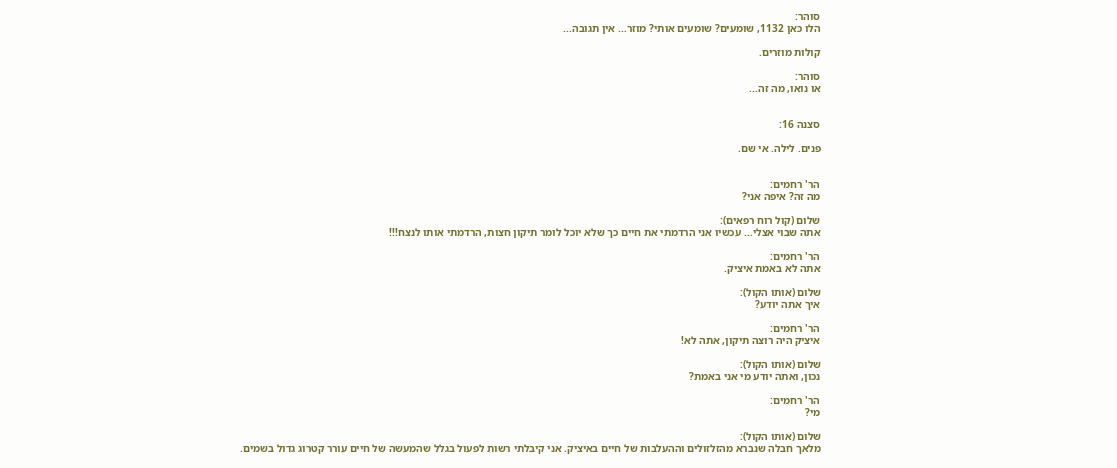סוהר:
הלו כאן 1132, שומעים? שומעים אותי? מוזר... אין תגובה...

קולות מוזרים.

סוהר:
או נואו, מה זה...


סצנה 16:

פנים. לילה. אי שם.


הר' רחמים:
מה זה? איפה אני?

שלום (קול רוח רפאים):
אתה שבוי אצלי... עכשיו אני הרדמתי את חיים כך שלא יוכל לומר תיקון חצות, הרדמתי אותו לנצח!!!

הר' רחמים:
אתה לא באמת איציק.

שלום (אותו הקול):
איך אתה יודע?

הר' רחמים:
איציק היה רוצה תיקון, אתה לא!

שלום (אותו הקול):
נכון, ואתה יודע מי אני באמת?

הר' רחמים:
מי?

שלום (אותו הקול):
מלאך חבלה שנברא מהזלזולים וההעלבות של חיים באיציק. אני קיבלתי רשות לפעול בגלל שהמעשה של חיים עורר קטרוג גדול בשמים.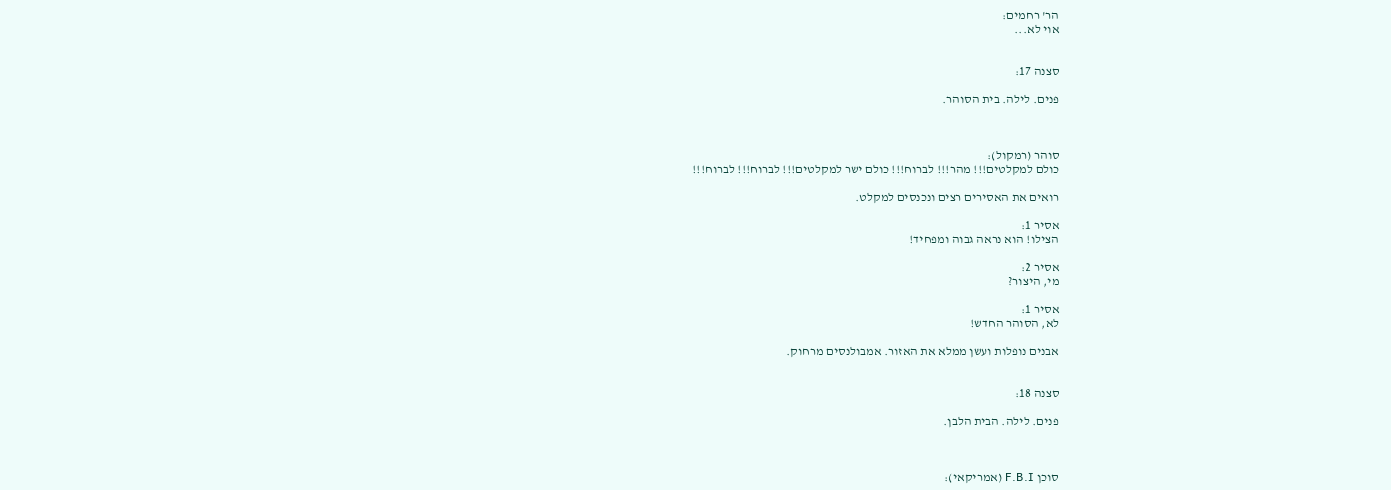הר' רחמים:
אוי לא...


סצנה 17:

פנים. לילה. בית הסוהר.



סוהר (רמקול):
כולם למקלטים!!! מהר!!! לברוח!!! כולם ישר למקלטים!!! לברוח!!! לברוח!!!

רואים את האסירים רצים ונכנסים למקלט.

אסיר 1:
הצילו! הוא נראה גבוה ומפחיד!

אסיר 2:
מי, היצור?

אסיר 1:
לא, הסוהר החדש!

אבנים נופלות ועשן ממלא את האזור. אמבולנסים מרחוק.


סצנה 18:

פנים. לילה. הבית הלבן.



סוכן F.B.I (אמריקאי):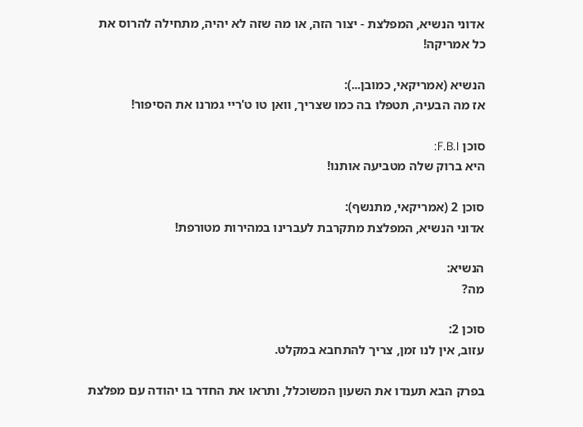אדוני הנשיא, המפלצת - יצור הזה, או מה שזה לא יהיה, מתחילה להרוס את כל אמריקה!

הנשיא (אמריקאי, כמובן...):
אז מה הבעיה, תטפלו בה כמו שצריך, וואן טו ט'ריי גמרנו את הסיפור!

סוכן F.B.I:
היא ברוק שלה מטביעה אותנו!

סוכן 2 (אמריקאי, מתנשף):
אדוני הנשיא, המפלצת מתקרבת לעברינו במהירות מטורפת!

הנשיא:
מה?

סוכן 2:
עזוב, אין לנו זמן, צריך להתחבא במקלט.

בפרק הבא תענדו את השעון המשוכלל, ותראו את החדר בו יהודה עם מפלצת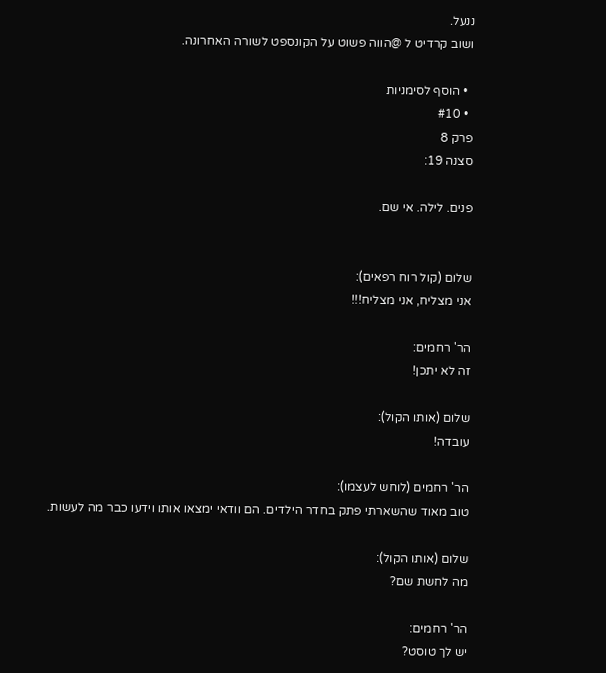ננעל.
ושוב קרדיט ל @הווה פשוט על הקונספט לשורה האחרונה.

  • הוסף לסימניות
  • #10
פרק 8
סצנה 19:

פנים. לילה. אי שם.


שלום (קול רוח רפאים):
אני מצליח, אני מצליח!!!

הר' רחמים:
זה לא יתכן!

שלום (אותו הקול):
עובדה!

הר' רחמים (לוחש לעצמו):
טוב מאוד שהשארתי פתק בחדר הילדים. הם וודאי ימצאו אותו וידעו כבר מה לעשות.

שלום (אותו הקול):
מה לחשת שם?

הר' רחמים:
יש לך טוסט?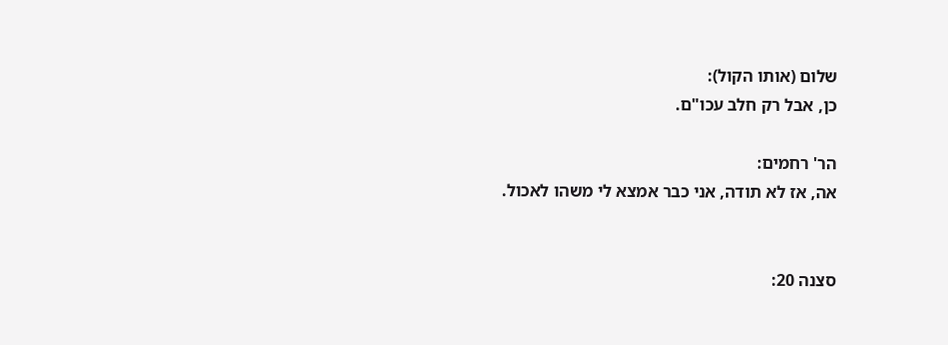שלום (אותו הקול):
כן, אבל רק חלב עכו"ם.

הר' רחמים:
אה, אז לא תודה, אני כבר אמצא לי משהו לאכול.


סצנה 20: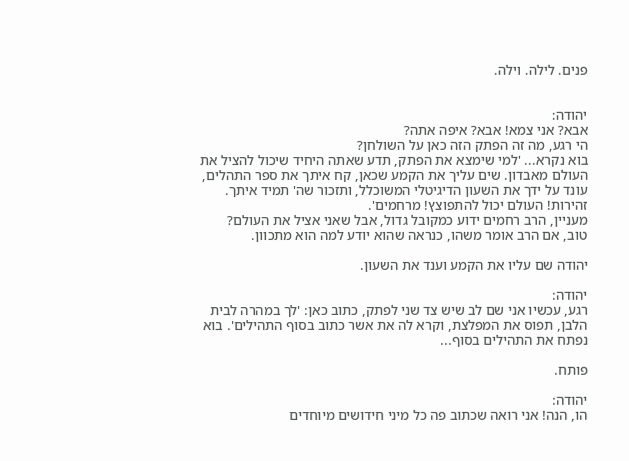פנים. לילה. וילה.


יהודה:
אבא? אני צמא! אבא? איפה אתה?
הי רגע, מה זה הפתק הזה כאן על השולחן?
בוא נקרא... 'למי שימצא את הפתק, תדע שאתה היחיד שיכול להציל את העולם מאבדון. שים עליך את הקמע שכאן, קח איתך את ספר התהלים, עונד על ידך את השעון הדיגיטלי המשוכלל, ותזכור שה' תמיד איתך. זהירות! העולם יכול להתפוצץ! מרחמים'.
מעניין, הרב רחמים ידוע כמקובל גדול, אבל שאני אציל את העולם?
טוב, אם הרב אומר משהו, כנראה שהוא יודע למה הוא מתכוון.

יהודה שם עליו את הקמע וענד את השעון.

יהודה:
רגע, עכשיו אני שם לב שיש צד שני לפתק, כתוב כאן: 'לך במהרה לבית הלבן, תפוס את המפלצת, וקרא לה את אשר כתוב בסוף התהילים'. בוא נפתח את התהילים בסוף...

פותח.

יהודה:
הו, הנה! אני רואה שכתוב פה כל מיני חידושים מיוחדים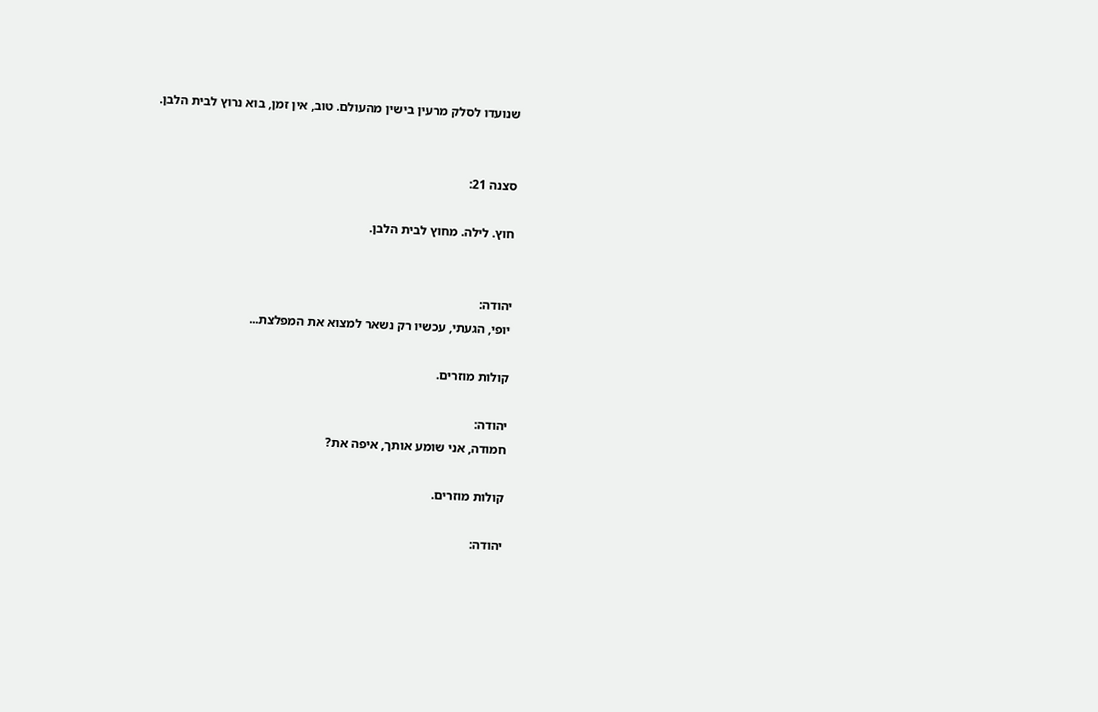שנועדו לסלק מרעין בישין מהעולם. טוב, אין זמן, בוא נרוץ לבית הלבן.


סצנה 21:

חוץ. לילה. מחוץ לבית הלבן.


יהודה:
יופי, הגעתי, עכשיו רק נשאר למצוא את המפלצת...

קולות מוזרים.

יהודה:
חמודה, אני שומע אותך, איפה את?

קולות מוזרים.

יהודה: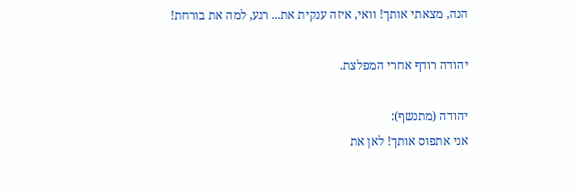הנה, מצאתי אותך! וואי, איזה ענקית את... רגע, למה את בורחת!

יהודה רודף אחרי המפלצת.

יהודה (מתנשף):
אני אתפוס אותך! לאן את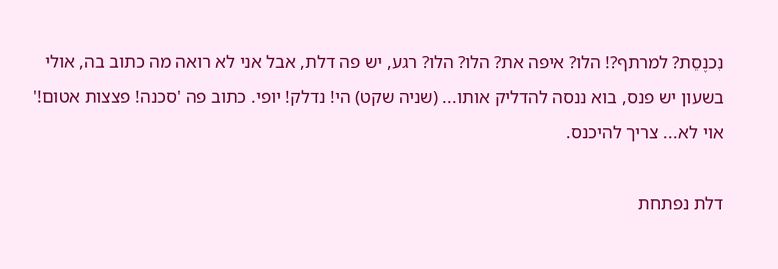נִכנֶסֵת? למרתף?! הלו? איפה את? הלו? הלו? רגע, יש פה דלת, אבל אני לא רואה מה כתוב בה, אולי בשעון יש פנס, בוא ננסה להדליק אותו... (שניה שקט) הי! נדלק! יופי. כתוב פה 'סכנה! פצצות אטום!' אוי לא... צריך להיכנס.

דלת נפתחת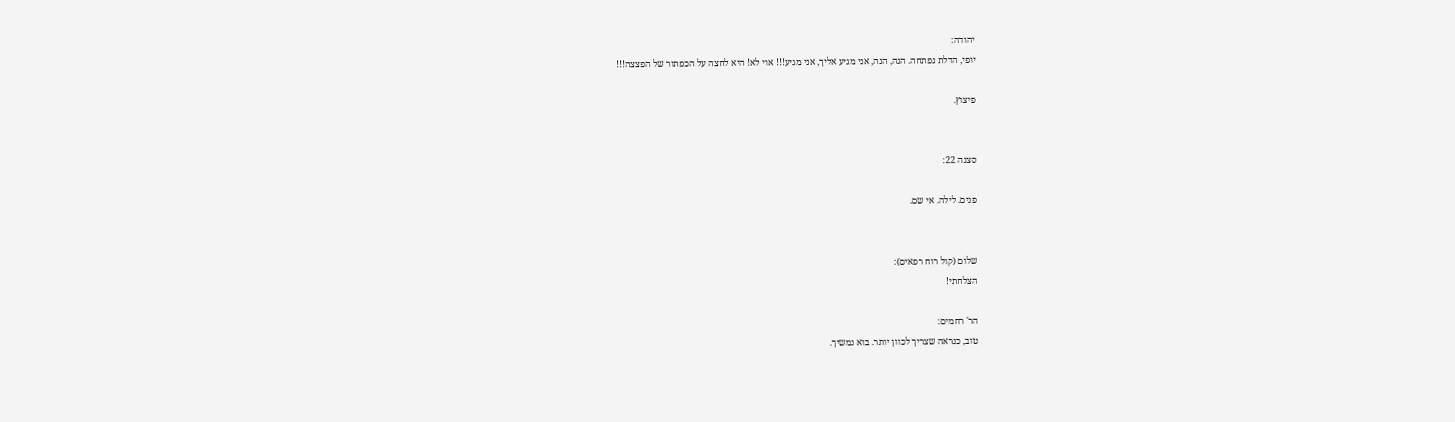יהודה:
יופי, הדלת נפתחה. הנה, הנה, אני מגיע אליך, אני מגיע!!! אוי לא! היא לחצה על הכפתור של הפצצה!!!

פיצוץ.


סצנה 22:

פנים. לילה. אי שם.


שלום (קול רוח רפאים):
הצלחתי!

הר' רחמים:
טוב, כנראה שצריך לכוון יותר. בוא נמשיך.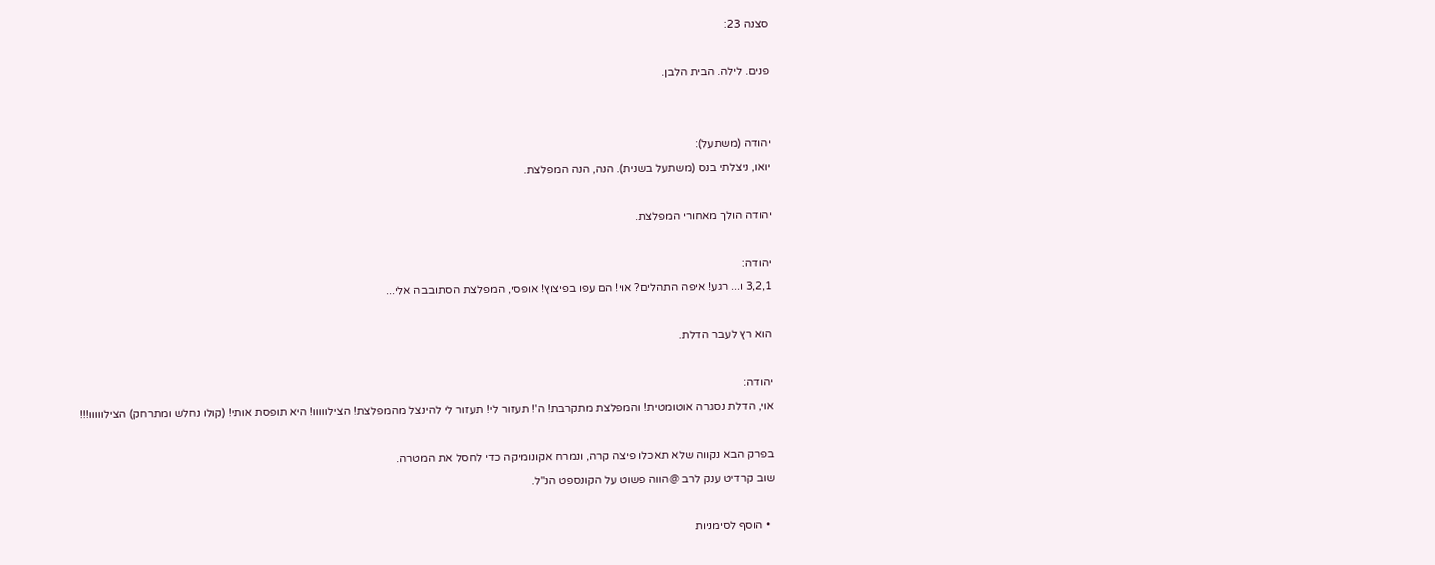סצנה 23:

פנים. לילה. הבית הלבן.


יהודה (משתעל):
יואו, ניצלתי בנס (משתעל בשנית). הנה, הנה המפלצת.

יהודה הולך מאחורי המפלצת.

יהודה:
3,2,1 ו... רגע! איפה התהלים? אוי! הם עפו בפיצוץ! אופסי, המפלצת הסתובבה אלי...

הוא רץ לעבר הדלת.

יהודה:
אוי, הדלת נסגרה אוטומטית! והמפלצת מתקרבת! ה'! תעזור לי! תעזור לי להינצל מהמפלצת! הצילווווו! היא תופסת אותי! (קולו נחלש ומתרחק) הצילווווו!!!

בפרק הבא נקווה שלא תאכלו פיצה קרה, ונמרח אקונומיקה כדי לחסל את המטרה.
שוב קרדיט ענק לרב @הווה פשוט על הקונספט הנ"ל.

  • הוסף לסימניות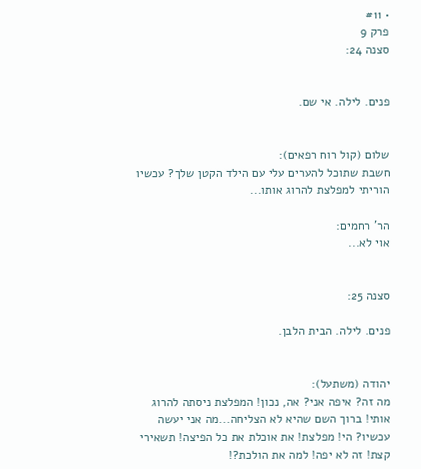• #11
פרק 9
סצנה 24:


פנים. לילה. אי שם.


שלום (קול רוח רפאים):
חשבת שתוכל להערים עלי עם הילד הקטן שלך? עכשיו הוריתי למפלצת להרוג אותו...

הר' רחמים:
אוי לא...


סצנה 25:

פנים. לילה. הבית הלבן.


יהודה (משתעל):
מה זה? איפה אני? אה, נכון! המפלצת ניסתה להרוג אותי! ברוך השם שהיא לא הצליחה...מה אני יעשה עכשיו? הי! מפלצת! את אוכלת את כל הפיצה! תשאירי קצת! זה לא יפה! למה את הולכת?!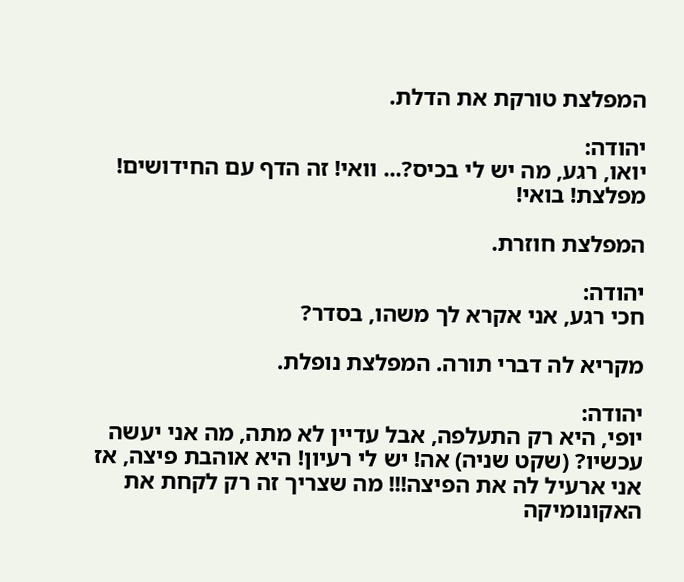המפלצת טורקת את הדלת.

יהודה:
יואו, רגע, מה יש לי בכיס?... וואי! זה הדף עם החידושים! מפלצת! בואי!

המפלצת חוזרת.

יהודה:
חכי רגע, אני אקרא לך משהו, בסדר?

מקריא לה דברי תורה. המפלצת נופלת.

יהודה:
יופי, היא רק התעלפה, אבל עדיין לא מתה, מה אני יעשה עכשיו? (שקט שניה) אה! יש לי רעיון! היא אוהבת פיצה, אז אני ארעיל לה את הפיצה!!! מה שצריך זה רק לקחת את האקונומיקה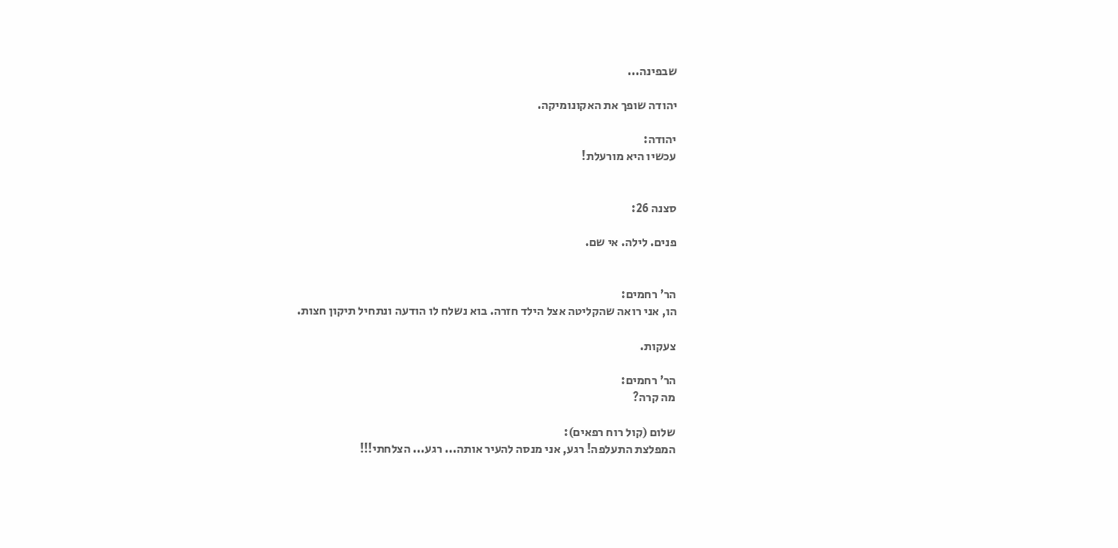שבפינה...

יהודה שופך את האקונומיקה.

יהודה:
עכשיו היא מורעלת!


סצנה 26:

פנים. לילה. אי שם.


הר' רחמים:
הו, אני רואה שהקליטה אצל הילד חזרה. בוא נשלח לו הודעה ונתחיל תיקון חצות.

צעקות.

הר' רחמים:
מה קרה?

שלום (קול רוח רפאים):
המפלצת התעלפה! רגע, אני מנסה להעיר אותה... רגע... הצלחתי!!!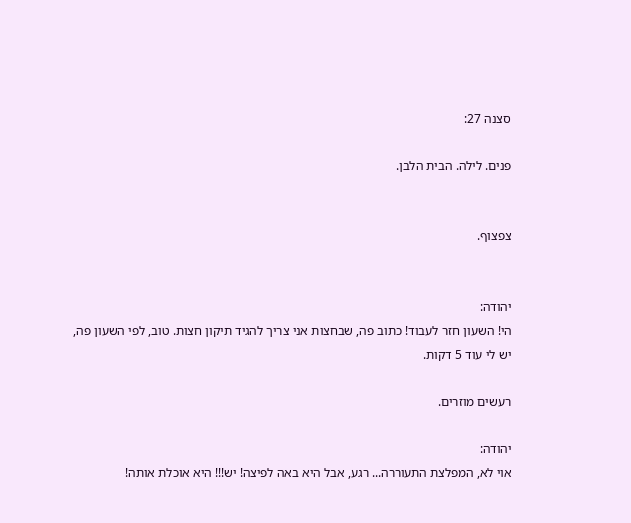סצנה 27:

פנים. לילה. הבית הלבן.


צפצוף.


יהודה:
הי! השעון חזר לעבוד! כתוב פה, שבחצות אני צריך להגיד תיקון חצות. טוב, לפי השעון פה, יש לי עוד 5 דקות.

רעשים מוזרים.

יהודה:
אוי לא, המפלצת התעוררה... רגע, אבל היא באה לפיצה! יש!!! היא אוכלת אותה!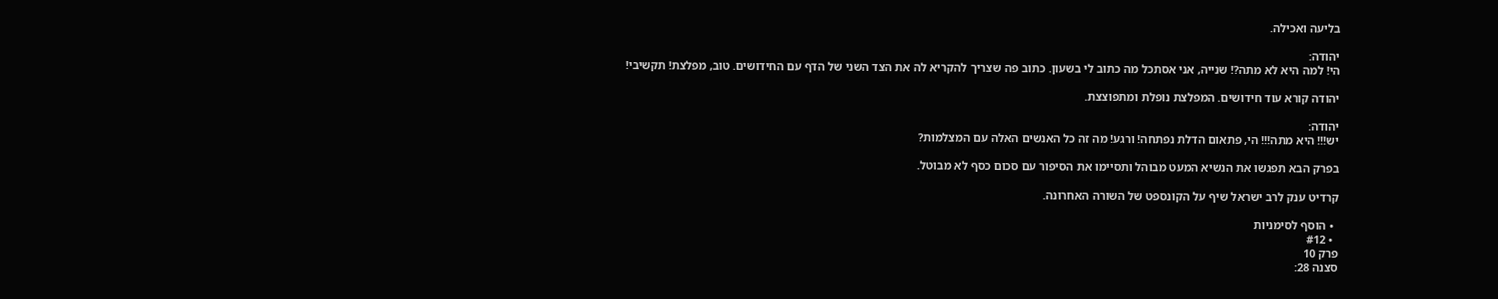בליעה ואכילה.

יהודה:
הי! למה היא לא מתה?! שנייה, אני אסתכל מה כתוב לי בשעון. כתוב פה שצריך להקריא לה את הצד השני של הדף עם החידושים. טוב, מפלצת! תקשיבי!

יהודה קורא עוד חידושים. המפלצת נופלת ומתפוצצת.

יהודה:
יש!!! היא מתה!!! הי, פתאום הדלת נפתחה! ורגע! מה זה כל האנשים האלה עם המצלמות?

בפרק הבא תפגשו את הנשיא המעט מבוהל ותסיימו את הסיפור עם סכום כסף לא מבוטל.

קרדיט ענק לרב ישראל שיף על הקונספט של השורה האחרונה.

  • הוסף לסימניות
  • #12
פרק 10
סצנה 28: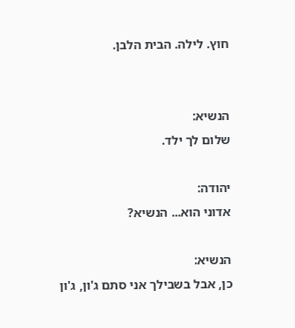חוץ. לילה. הבית הלבן.


הנשיא:
שלום לך ילד.

יהודה:
אדוני הוא... הנשיא?

הנשיא:
כן, אבל בשבילך אני סתם ג'ון, ג'ון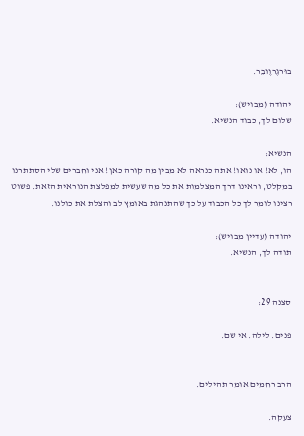בוּרגֶרוֶובֵר.

יהודה (מבויש):
שלום לך, כבוד הנשיא.

הנשיא:
הו, לא! או נואו! אתה כנראה לא מבין מה קורה כאן! אני וחברים שלי הסתתרנו במקלט, וראינו דרך המצלמות את כל מה שעשית למפלצת הנוראית הזאת. פשוט רצינו לומר לך כל הכבוד על כך שהתנהגת באומץ לב והצלת את כולנו.

יהודה (עדיין מבויש):
תודה לך, הנשיא.


סצנה 29:

פנים. לילה. אי שם.


הרב רחמים אומר תהילים.

צעקה.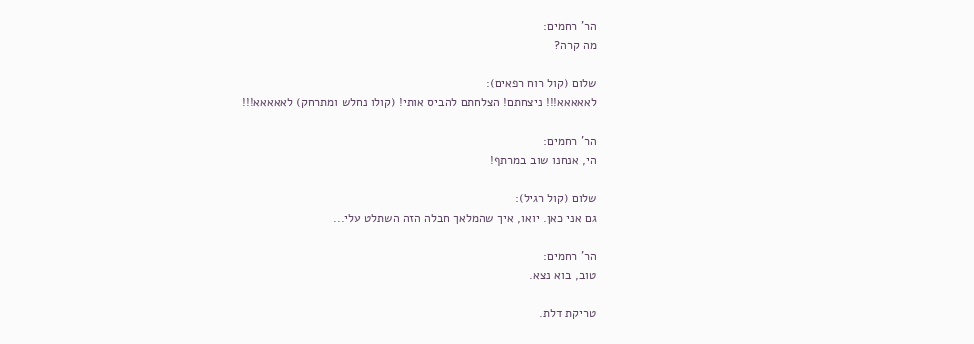הר' רחמים:
מה קרה?

שלום (קול רוח רפאים):
לאאאאא!!! ניצחתם! הצלחתם להביס אותי! (קולו נחלש ומתרחק) לאאאאא!!!

הר' רחמים:
הי, אנחנו שוב במרתף!

שלום (קול רגיל):
גם אני כאן. יואו, איך שהמלאך חבלה הזה השתלט עלי...

הר' רחמים:
טוב, בוא נצא.

טריקת דלת.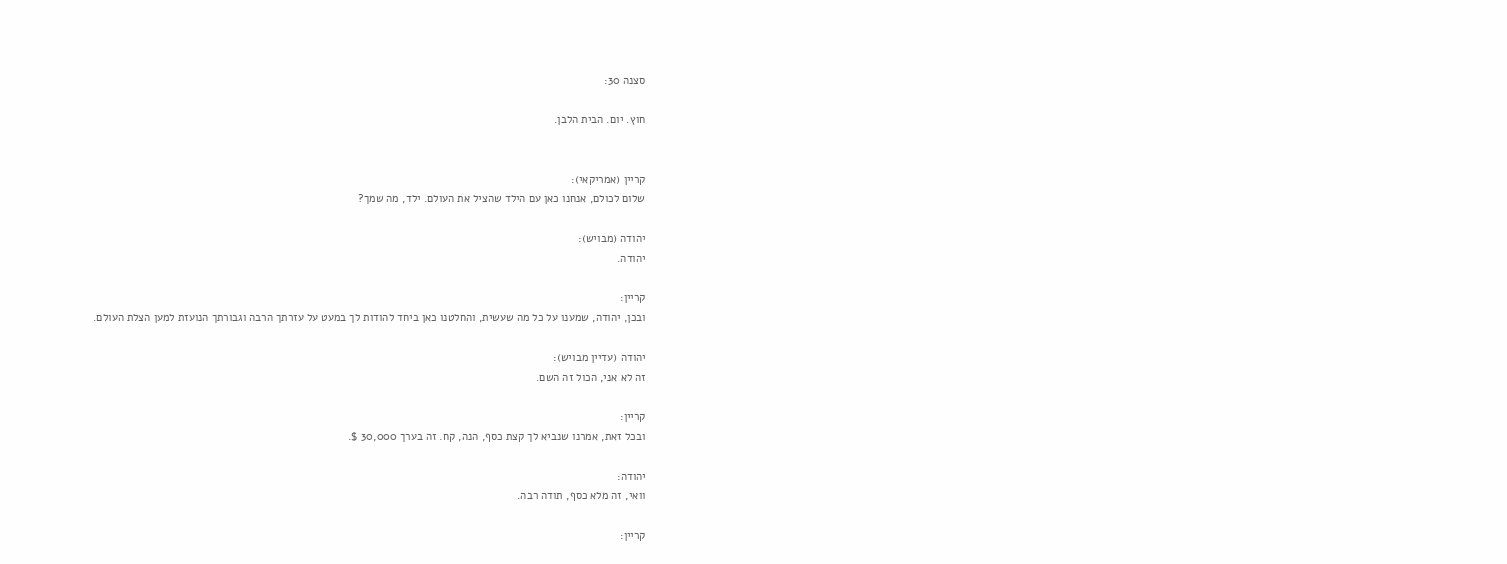סצנה 30:

חוץ. יום. הבית הלבן.


קריין (אמריקאי):
שלום לכולם, אנחנו כאן עם הילד שהציל את העולם. ילד, מה שמך?

יהודה (מבויש):
יהודה.

קריין:
ובכן, יהודה, שמענו על כל מה שעשית, והחלטנו כאן ביחד להודות לך במעט על עזרתך הרבה וגבורתך הנועזת למען הצלת העולם.

יהודה (עדיין מבויש):
זה לא אני, הכול זה השם.

קריין:
ובכל זאת, אמרנו שנביא לך קצת כסף, הנה, קח. זה בערך 30,000 $.

יהודה:
וואי, זה מלא כסף, תודה רבה.

קריין: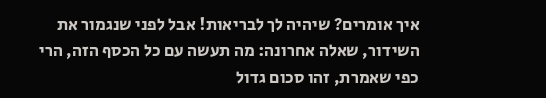איך אומרים? שיהיה לך לבריאות! אבל לפני שנגמור את השידור, שאלה אחרונה: מה תעשה עם כל הכסף הזה, הרי כפי שאמרת, זהו סכום גדול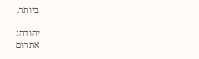ביותר.

יהודה:
אתרום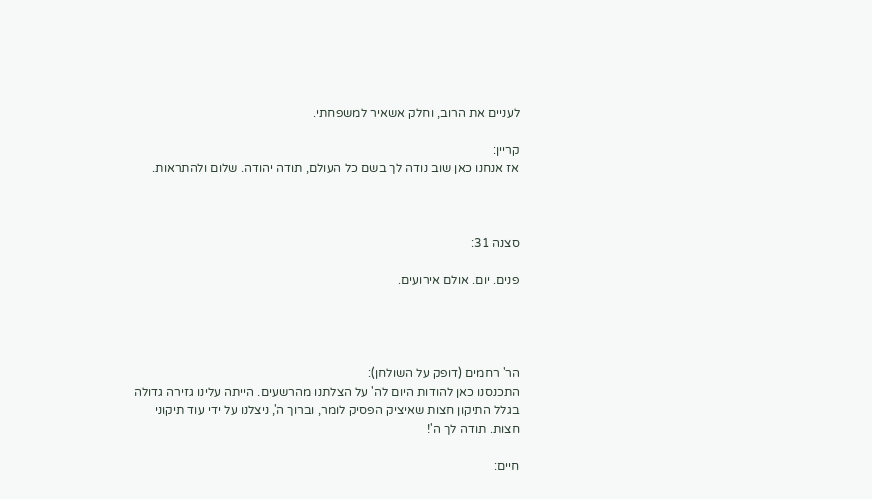לעניים את הרוב, וחלק אשאיר למשפחתי.

קריין:
אז אנחנו כאן שוב נודה לך בשם כל העולם, תודה יהודה. שלום ולהתראות.



סצנה 31:

פנים. יום. אולם אירועים.




הר' רחמים (דופק על השולחן):
התכנסנו כאן להודות היום לה' על הצלתנו מהרשעים. הייתה עלינו גזירה גדולה בגלל התיקון חצות שאיציק הפסיק לומר, וברוך ה', ניצלנו על ידי עוד תיקוני חצות. תודה לך ה'!

חיים: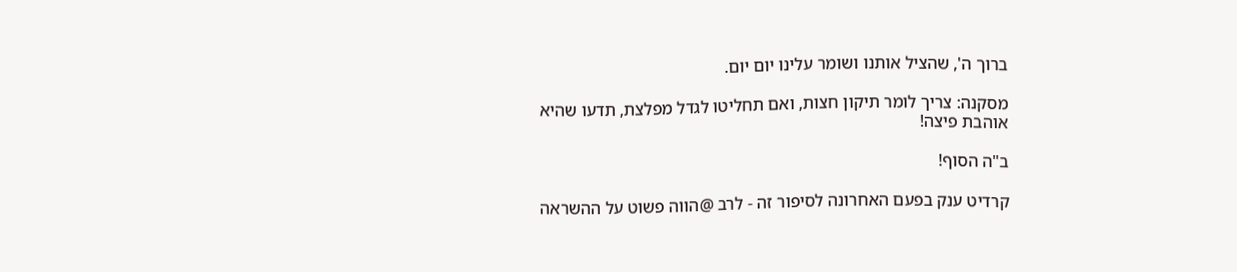ברוך ה', שהציל אותנו ושומר עלינו יום יום.

מסקנה: צריך לומר תיקון חצות, ואם תחליטו לגדל מפלצת, תדעו שהיא אוהבת פיצה!

ב"ה הסוף!

קרדיט ענק בפעם האחרונה לסיפור זה - לרב @הווה פשוט על ההשראה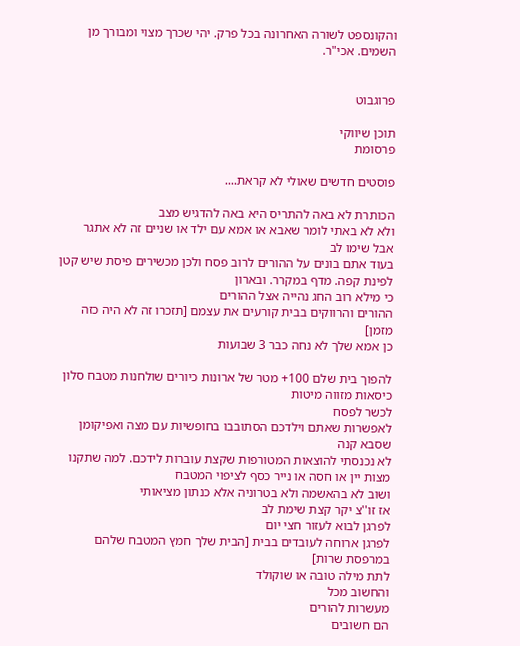והקונספט לשורה האחרונה בכל פרק. יהי שכרך מצוי ומבורך מן השמים. אכי"ר.


פרוגבוט

תוכן שיווקי
פרסומת

פוסטים חדשים שאולי לא קראת....

הכותרת לא באה להתריס היא באה להדגיש מצב
ולא לא באתי לומר שאבא או אמא עם ילד או שניים זה לא אתגר
אבל שימו לב
בעוד אתם בונים על ההורים לרוב פסח ולכן מכשירים פיסת שיש קטן לפינת קפה. מדף במקרר. ובארון
כי מילא רוב החג נהייה אצל ההורים
ההורים והרווקים בבית קורעים את עצמם [תזכרו זה לא היה כזה מזמן]
כן אמא שלך לא נחה כבר 3 שבועות

להפוך בית שלם 100+ מטר של ארונות כיורים שולחנות מטבח סלון כיסאות מזווה מיטות
לכשר לפסח
לאפשרות שאתם וילדכם הסתובבו בחופשיות עם מצה ואפיקומן שסבא קנה
לא נכנסתי להוצאות המטורפות שקצת עוברות לידכם. למה שתקנו מצות יין או חסה או נייר כסף לציפוי המטבח
ושוב לא בהאשמה ולא בטרוניה אלא כנתון מציאותי
אז זו''צ יקר קצת שימת לב
לפרגן לבוא לעזור חצי יום
לפרגן ארוחה לעובדים בבית [הבית שלך חמץ המטבח שלהם במרפסת שרות]
לתת מילה טובה או שוקולד
והחשוב מכל
מעשרות להורים
הם חשובים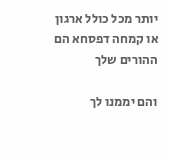יותר מכל כולל ארגון או קמחה דפסחא הם ההורים שלך

והם יממנו לך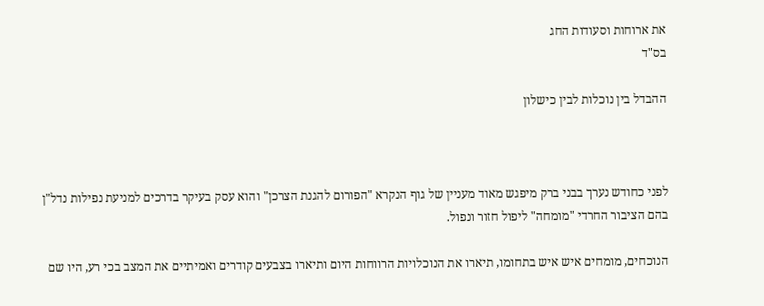את ארוחות וסעודות החג
בס"ד

ההבדל בין נוכלות לבין כישלון



לפני כחודש נערך בבני ברק מיפגש מאוד מעניין של גוף הנקרא "הפורום להגנת הצרכן" והוא עסק בעיקר בדרכים למניעת נפילות נדל"ן בהם הציבור החרדי "מומחה" ליפול חזור ונפול.

הנוכחים, מומחים איש איש בתחומו, תיארו את הנוכלויות הרווחות היום ותיארו בצבעים קודרים ואמיתיים את המצב בכי רע, היו שם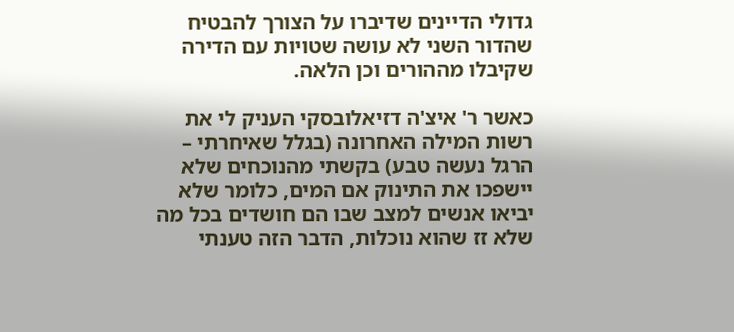גדולי הדיינים שדיברו על הצורך להבטיח שהדור השני לא עושה שטויות עם הדירה שקיבלו מההורים וכן הלאה.

כאשר ר' איצ'ה דזיאלובסקי העניק לי את רשות המילה האחרונה (בגלל שאיחרתי – הרגל נעשה טבע) בקשתי מהנוכחים שלא יישפכו את התינוק אם המים, כלומר שלא יביאו אנשים למצב שבו הם חושדים בכל מה שלא זז שהוא נוכלות, הדבר הזה טענתי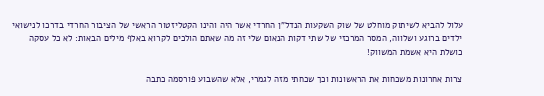עלול להביא לשיתוק מוחלט של שוק השקעות הנדל"ן החרדי אשר היה והינו הקטליזטור הראשי של הציבור החרדי בדרכו לנישואי ילדים ברוגע ושלווה, המסר המרכזי של שתי דקות הנאום שלי זה מה שאתם הולכים לקרוא באלף מילים הבאות: לא כל עסקה כושלת היא אשמת המשווק!

צרות אחרונות משכחות את הראשונות וכך שכחתי מזה לגמרי, אלא שהשבוע פורסמה כתבה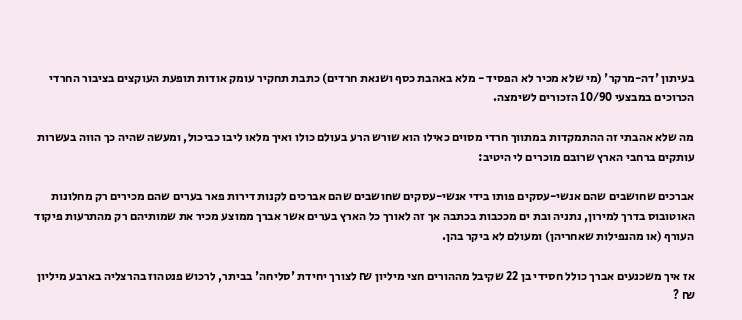בעיתון 'דה-מרקר' (מי שלא מכיר לא הפסיד - מלא באהבת כסף ושנאת חרדים) כתבת תחקיר עומק אודות תופעת העוקצים בציבור החרדי הכרוכים במבצעי 10/90 הזכורים לשימצה.

מה שלא אהבתי זה ההתמקדות במתווך חרדי מסוים כאילו הוא שורש הרע בעולם כולו ואיך מלאו ליבו כביכול, ומעשה שהיה כך הווה בעשרות עותקים ברחבי הארץ שרובם מוכרים לי היטיב:

אברכים שחושבים שהם אנשי-עסקים פותו בידי אנשי-עסקים שחושבים שהם אברכים לקנות דירות פאר בערים שהם מכירים רק מחלונות האוטובוס בדרך למירון, נתניה ובת ים מככבות בכתבה אך זה לאורך כל הארץ בערים אשר אברך ממוצע מכיר את שמותיהם רק מהתרעות פיקוד העורף (או מהנפילות שאחריהן) ומעולם לא ביקר בהן.

אז איך משכנעים אברך כולל חסידי בן 22 שקיבל מההורים חצי מיליון ₪ לצורך יחידת 'סליחה' בביתר, לרכוש פנטהוז בהרצליה בארבע מיליון ₪ ?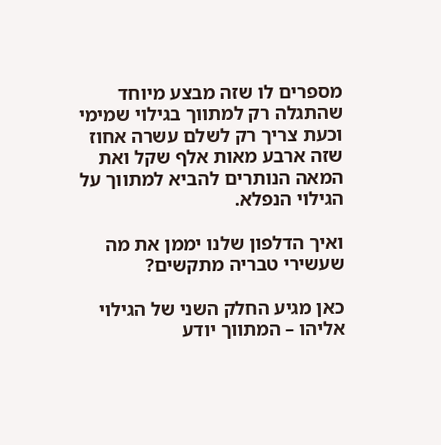מספרים לו שזה מבצע מיוחד שהתגלה רק למתווך בגילוי שמימי וכעת צריך רק לשלם עשרה אחוז שזה ארבע מאות אלף שקל ואת המאה הנותרים להביא למתווך על הגילוי הנפלא.

ואיך הדלפון שלנו יממן את מה שעשירי טבריה מתקשים?

כאן מגיע החלק השני של הגילוי אליהו – המתווך יודע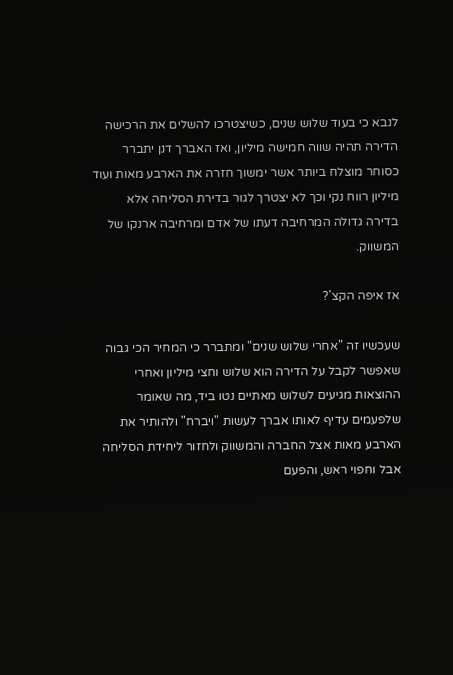לנבא כי בעוד שלוש שנים, כשיצטרכו להשלים את הרכישה הדירה תהיה שווה חמישה מיליון, ואז האברך דנן יתברר כסוחר מוצלח ביותר אשר ימשוך חזרה את הארבע מאות ועוד מיליון רווח נקי וכך לא יצטרך לגור בדירת הסליחה אלא בדירה גדולה המרחיבה דעתו של אדם ומרחיבה ארנקו של המשווק.

אז איפה הקצ'?

שעכשיו זה "אחרי שלוש שנים" ומתברר כי המחיר הכי גבוה שאפשר לקבל על הדירה הוא שלוש וחצי מיליון ואחרי ההוצאות מגיעים לשלוש מאתיים נטו ביד, מה שאומר שלפעמים עדיף לאותו אברך לעשות "ויברח" ולהותיר את הארבע מאות אצל החברה והמשווק ולחזור ליחידת הסליחה אבל וחפוי ראש, והפעם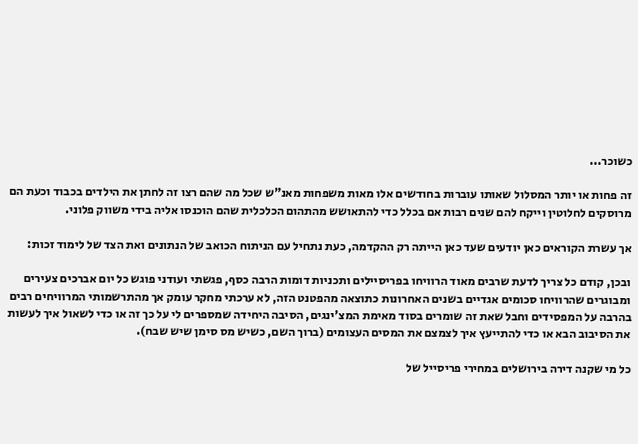כשוכר...

זה פחות או יותר המסלול שאותו עוברות בחודשים אלו מאות משפחות מאנ"ש שכל מה שהם רצו זה לחתן את הילדים בכבוד וכעת הם מרוסקים לחלוטין וייקח להם שנים רבות אם בכלל כדי להתאושש מהתהום הכלכלית שהם הוכנסו אליה בידי משווק פלוני.

אך עשרת הקוראים כאן יודעים שעד כאן הייתה רק ההקדמה, כעת נתחיל עם הניתוח הכואב של הנתונים ואת הצד של לימוד זכות:

ובכן, קודם כל צריך לדעת שרבים מאוד הרוויחו בפריסיילים ותכניות דומות הרבה כסף, פגשתי ועודני פוגש כל יום אברכים צעירים ומבוגרים שהרוויחו סכומים אגדיים בשנים האחרונות כתוצאה מהפטנט הזה, לא ערכתי מחקר עומק אך מהתרשמותי המרוויחים רבים בהרבה על המפסידים וחבל שאת זה שומרים בסוד מאימת המצ'ינגים, הסיבה היחידה שמספרים לי על כך זה או כדי לשאול איך לעשות את הסיבוב הבא או כדי להתייעץ איך לצמצם את המסים העצומים (ברוך השם, כשיש מס סימן שיש שבח).

כל מי שקנה דירה בירושלים במחירי פריסייל של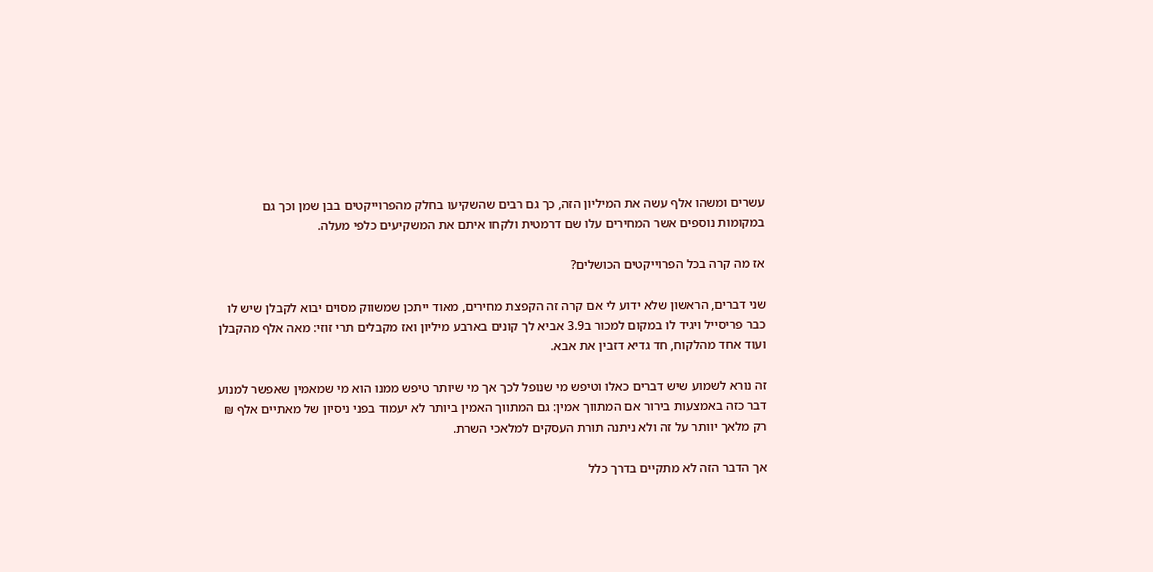עשרים ומשהו אלף עשה את המיליון הזה, כך גם רבים שהשקיעו בחלק מהפרוייקטים בבן שמן וכך גם במקומות נוספים אשר המחירים עלו שם דרמטית ולקחו איתם את המשקיעים כלפי מעלה.

אז מה קרה בכל הפרוייקטים הכושלים?

שני דברים, הראשון שלא ידוע לי אם קרה זה הקפצת מחירים, מאוד ייתכן שמשווק מסוים יבוא לקבלן שיש לו כבר פריסייל ויגיד לו במקום למכור ב3.9 אביא לך קונים בארבע מיליון ואז מקבלים תרי זוזי: מאה אלף מהקבלן ועוד אחד מהלקוח, חד גדיא דזבין את אבא.

זה נורא לשמוע שיש דברים כאלו וטיפש מי שנופל לכך אך מי שיותר טיפש ממנו הוא מי שמאמין שאפשר למנוע דבר כזה באמצעות בירור אם המתווך אמין: גם המתווך האמין ביותר לא יעמוד בפני ניסיון של מאתיים אלף ₪ רק מלאך יוותר על זה ולא ניתנה תורת העסקים למלאכי השרת.

אך הדבר הזה לא מתקיים בדרך כלל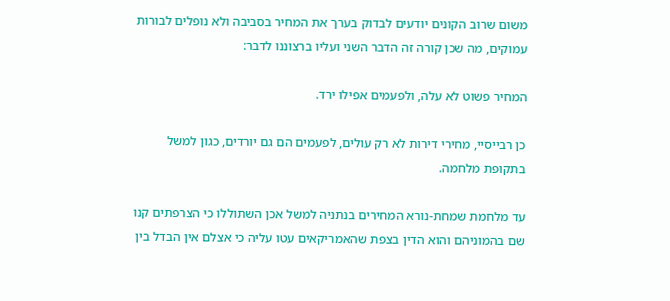משום שרוב הקונים יודעים לבדוק בערך את המחיר בסביבה ולא נופלים לבורות עמוקים, מה שכן קורה זה הדבר השני ועליו ברצוננו לדבר:

המחיר פשוט לא עלה, ולפעמים אפילו ירד.

כן רבייסיי, מחירי דירות לא רק עולים, לפעמים הם גם יורדים, כגון למשל בתקופת מלחמה.

עד מלחמת שמחת-נורא המחירים בנתניה למשל אכן השתוללו כי הצרפתים קנו שם בהמוניהם והוא הדין בצפת שהאמריקאים עטו עליה כי אצלם אין הבדל בין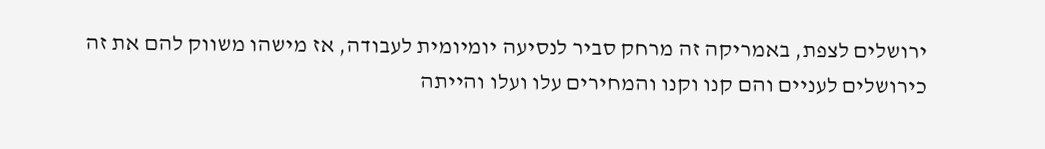ירושלים לצפת, באמריקה זה מרחק סביר לנסיעה יומיומית לעבודה, אז מישהו משווק להם את זה כירושלים לעניים והם קנו וקנו והמחירים עלו ועלו והייתה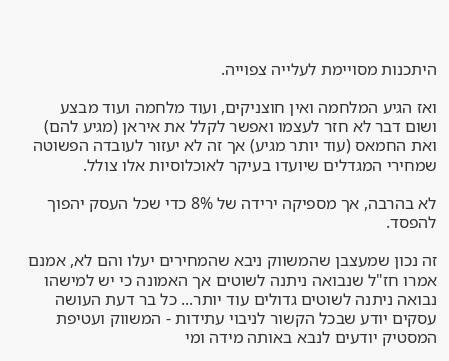היתכנות מסויימת לעלייה צפוייה.

ואז הגיע המלחמה ואין חוצניקים, ועוד מלחמה ועוד מבצע ושום דבר לא חזר לעצמו ואפשר לקלל את איראן (מגיע להם) ואת החמאס (עוד יותר מגיע) אך זה לא יעזור לעובדה הפשוטה שמחירי המגדלים שיועדו בעיקר לאוכלוסיות אלו צולל.

לא בהרבה, אך מספיקה ירידה של 8% כדי שכל העסק יהפוך להפסד.

זה נכון שמעצבן שהמשווק ניבא שהמחירים יעלו והם לא, אמנם אמרו חז"ל שנבואה ניתנה לשוטים אך האמונה כי יש למישהו נבואה ניתנה לשוטים גדולים עוד יותר... כל בר דעת העושה עסקים יודע שבכל הקשור לניבוי עתידות - המשווק ועטיפת המסטיק יודעים לנבא באותה מידה ומי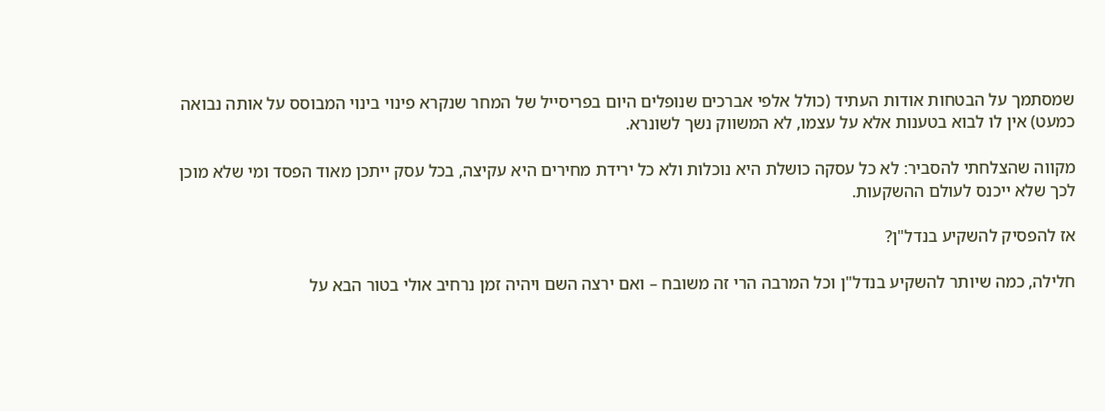שמסתמך על הבטחות אודות העתיד (כולל אלפי אברכים שנופלים היום בפריסייל של המחר שנקרא פינוי בינוי המבוסס על אותה נבואה כמעט) אין לו לבוא בטענות אלא על עצמו, לא המשווק נשך לשונרא.

מקווה שהצלחתי להסביר: לא כל עסקה כושלת היא נוכלות ולא כל ירידת מחירים היא עקיצה, בכל עסק ייתכן מאוד הפסד ומי שלא מוכן לכך שלא ייכנס לעולם ההשקעות.

אז להפסיק להשקיע בנדל"ן?

חלילה, כמה שיותר להשקיע בנדל"ן וכל המרבה הרי זה משובח – ואם ירצה השם ויהיה זמן נרחיב אולי בטור הבא על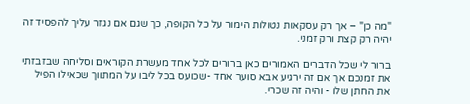"מה כן" – אך רק עסקאות נטולות הימור על כל הקופה, כך שגם אם נגזר עליך להפסיד זה יהיה רק קצת ורק זמני.

ברור לי שכל הדברים האמורים כאן ברורים לכל אחד מעשרת הקוראים וסליחה שבזבזתי את זמנכם אך אם זה ירגיע אבא סוער אחד -שכועס בכל ליבו על המתווך שכאילו הפיל את החתן שלו - והיה זה שכרי.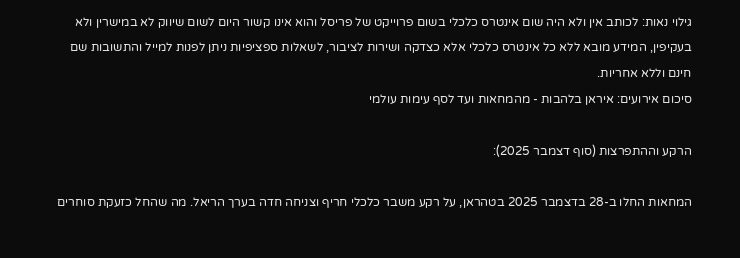גילוי נאות: לכותב אין ולא היה שום אינטרס כלכלי בשום פרוייקט של פריסל והוא אינו קשור היום לשום שיווק לא במישרין ולא בעקיפין, המידע מובא ללא כל אינטרס כלכלי אלא כצדקה ושירות לציבור, לשאלות ספציפיות ניתן לפנות למייל והתשובות שם חינם וללא אחריות.
סיכום אירועים: איראן בלהבות - מהמחאות ועד לסף עימות עולמי

הרקע וההתפרצות (סוף דצמבר 2025):

המחאות החלו ב-28 בדצמבר 2025 בטהראן, על רקע משבר כלכלי חריף וצניחה חדה בערך הריאל. מה שהחל כזעקת סוחרים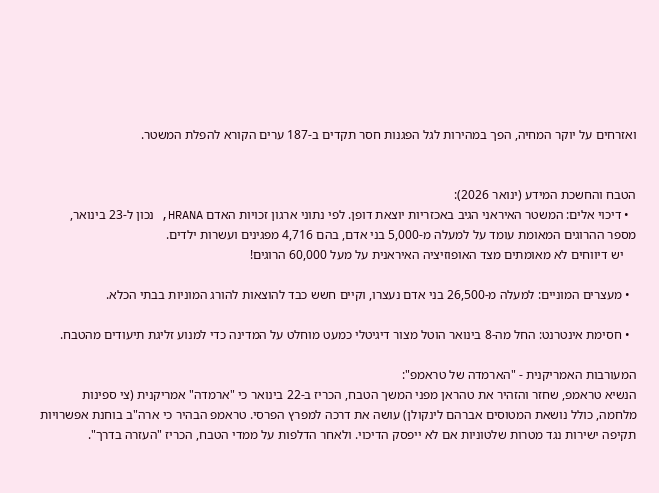ואזרחים על יוקר המחיה, הפך במהירות לגל הפגנות חסר תקדים ב-187 ערים הקורא להפלת המשטר.


הטבח והחשכת המידע (ינואר 2026):
  • דיכוי אלים: המשטר האיראני הגיב באכזריות יוצאת דופן. לפי נתוני ארגון זכויות האדם HRANA, נכון ל-23 בינואר, מספר ההרוגים המאומת עומד על למעלה מ-5,000 בני אדם, בהם 4,716 מפגינים ועשרות ילדים.
    יש דיווחים לא מאומתים מצד האופוזיציה האיראנית על מעל 60,000 הרוגים!

  • מעצרים המוניים: למעלה מ-26,500 בני אדם נעצרו, וקיים חשש כבד להוצאות להורג המוניות בבתי הכלא.

  • חסימת אינטרנט: החל מה-8 בינואר הוטל מצור דיגיטלי כמעט מוחלט על המדינה כדי למנוע זליגת תיעודים מהטבח.

המעורבות האמריקנית - "הארמדה של טראמפ":
הנשיא טראמפ, שחזר והזהיר את טהראן מפני המשך הטבח, הכריז ב-22 בינואר כי "ארמדה" אמריקנית (צי ספינות מלחמה, כולל נושאת המטוסים אברהם לינקולן) עושה את דרכה למפרץ הפרסי. טראמפ הבהיר כי ארה"ב בוחנת אפשרויות תקיפה ישירות נגד מטרות שלטוניות אם לא ייפסק הדיכוי. ולאחר הדלפות על ממדי הטבח, הכריז "העזרה בדרך".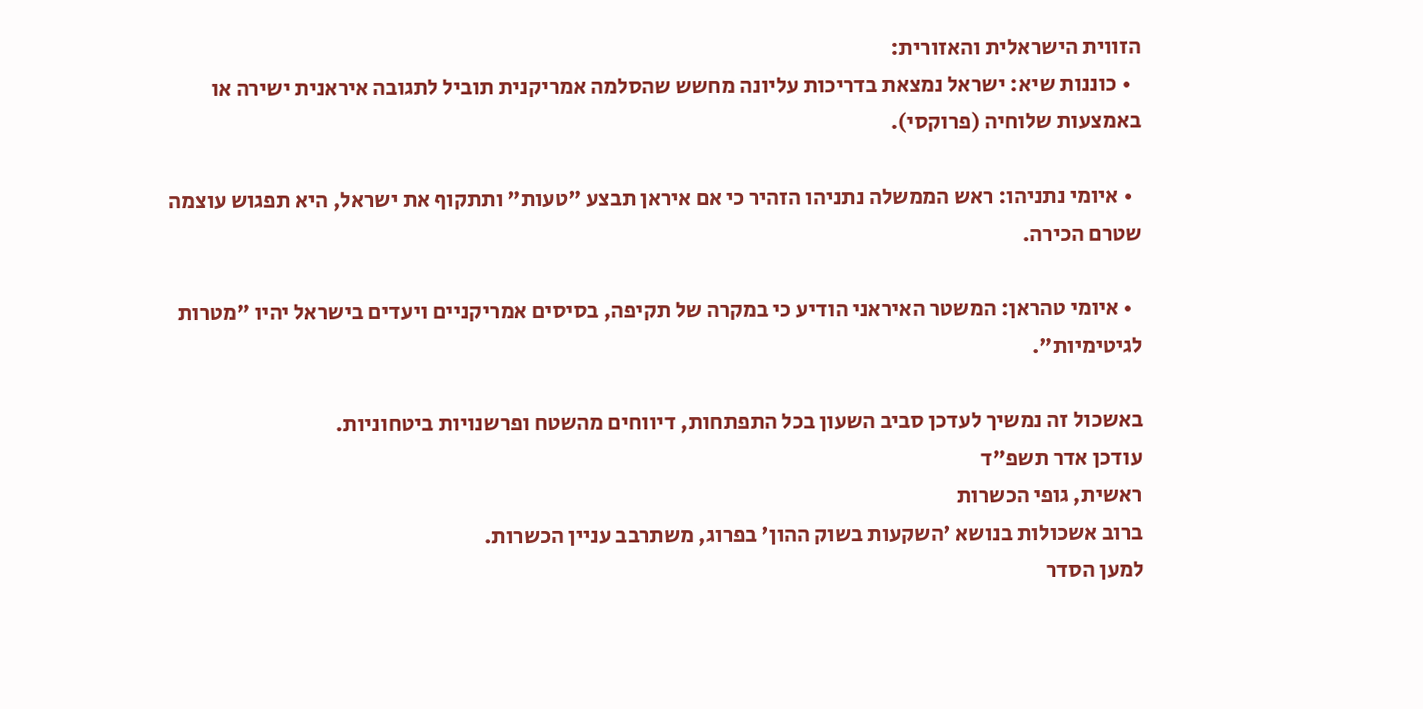הזווית הישראלית והאזורית:
  • כוננות שיא: ישראל נמצאת בדריכות עליונה מחשש שהסלמה אמריקנית תוביל לתגובה איראנית ישירה או באמצעות שלוחיה (פרוקסי).

  • איומי נתניהו: ראש הממשלה נתניהו הזהיר כי אם איראן תבצע "טעות" ותתקוף את ישראל, היא תפגוש עוצמה שטרם הכירה.

  • איומי טהראן: המשטר האיראני הודיע כי במקרה של תקיפה, בסיסים אמריקניים ויעדים בישראל יהיו "מטרות לגיטימיות".

באשכול זה נמשיך לעדכן סביב השעון בכל התפתחות, דיווחים מהשטח ופרשנויות ביטחוניות.
עודכן אדר תשפ"ד
ראשית, גופי הכשרות
ברוב אשכולות בנושא 'השקעות בשוק ההון' בפרוג, משתרבב עניין הכשרות.
למען הסדר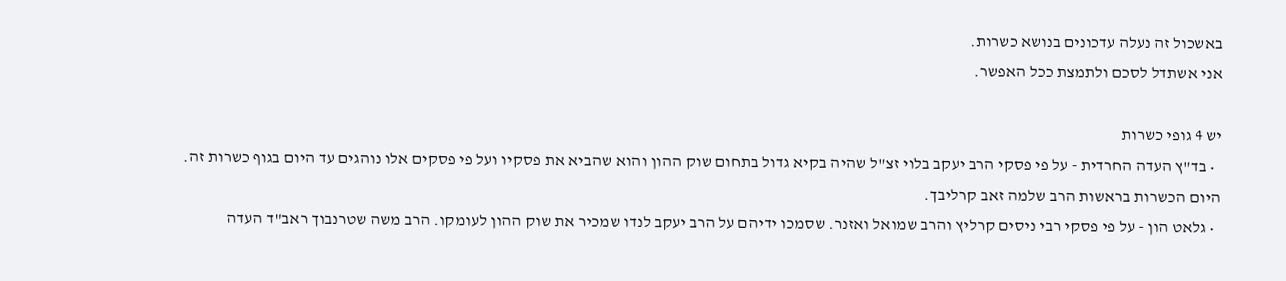באשכול זה נעלה עדכונים בנושא כשרות.
אני אשתדל לסכם ולתמצת ככל האפשר.

יש 4 גופי כשרות
  • בד"ץ העדה החרדית - על פי פסקי הרב יעקב בלוי זצ"ל שהיה בקיא גדול בתחום שוק ההון והוא שהביא את פסקיו ועל פי פסקים אלו נוהגים עד היום בגוף כשרות זה. היום הכשרות בראשות הרב שלמה זאב קרליבך.
  • גלאט הון - על פי פסקי רבי ניסים קרליץ והרב שמואל ואזנר. שסמכו ידיהם על הרב יעקב לנדו שמכיר את שוק ההון לעומקו. הרב משה שטרנבוך ראב"ד העדה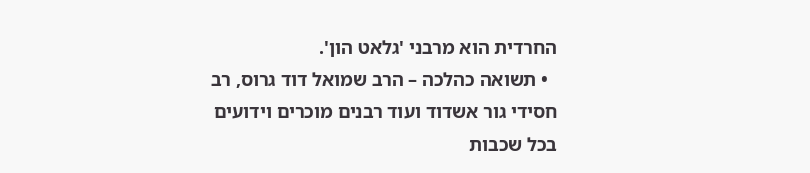החרדית הוא מרבני 'גלאט הון'.
  • תשואה כהלכה – הרב שמואל דוד גרוס, רב חסידי גור אשדוד ועוד רבנים מוכרים וידועים בכל שכבות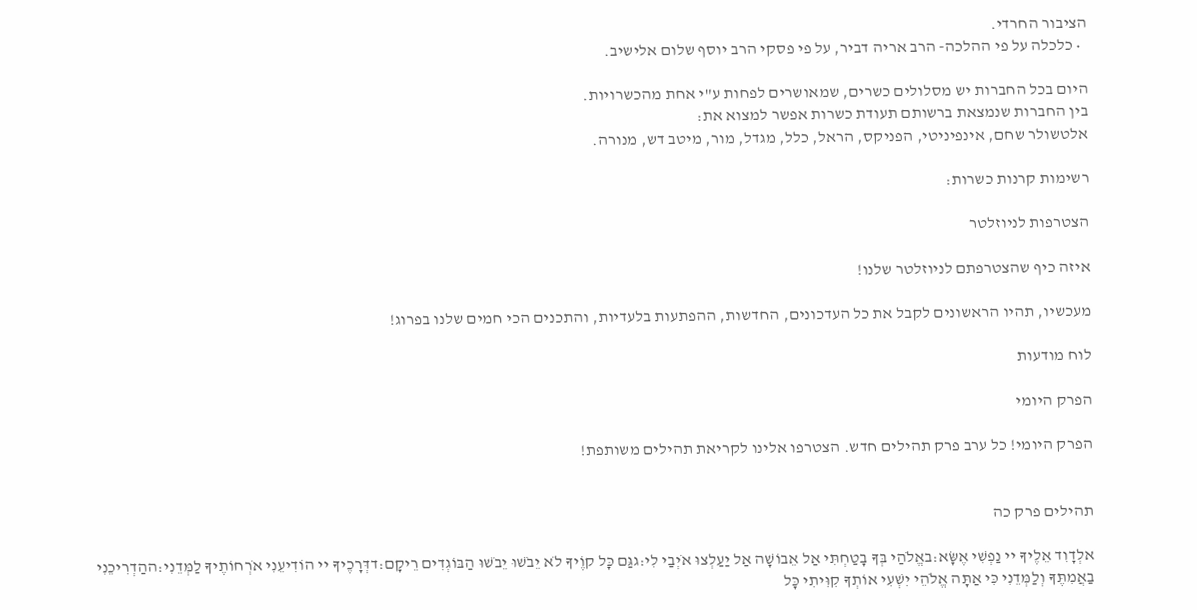הציבור החרדי.
  • כלכלה על פי ההלכה- הרב אריה דביר, על פי פסקי הרב יוסף שלום אלישיב.

היום בכל החברות יש מסלולים כשרים, שמאושרים לפחות ע"י אחת מהכשרויות.
בין החברות שנמצאת ברשותם תעודת כשרות אפשר למצוא את:
אלטשולר שחם, אינפיניטי, הפניקס, הראל, כלל, מגדל, מור, מיטב דש, מנורה.

רשימות קרנות כשרות:

הצטרפות לניוזלטר

איזה כיף שהצטרפתם לניוזלטר שלנו!

מעכשיו, תהיו הראשונים לקבל את כל העדכונים, החדשות, ההפתעות בלעדיות, והתכנים הכי חמים שלנו בפרוג!

לוח מודעות

הפרק היומי

הפרק היומי! כל ערב פרק תהילים חדש. הצטרפו אלינו לקריאת תהילים משותפת!


תהילים פרק כה

אלְדָוִד אֵלֶיךָ יי נַפְשִׁי אֶשָּׂא:באֱלֹהַי בְּךָ בָטַחְתִּי אַל אֵבוֹשָׁה אַל יַעַלְצוּ אֹיְבַי לִי:גגַּם כָּל קוֶֹיךָ לֹא יֵבֹשׁוּ יֵבֹשׁוּ הַבּוֹגְדִים רֵיקָם:דדְּרָכֶיךָ יי הוֹדִיעֵנִי אֹרְחוֹתֶיךָ לַמְּדֵנִי:ההַדְרִיכֵנִי בַאֲמִתֶּךָ וְלַמְּדֵנִי כִּי אַתָּה אֱלֹהֵי יִשְׁעִי אוֹתְךָ קִוִּיתִי כָּל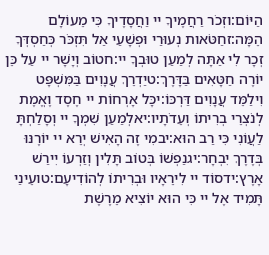הַיּוֹם:וזְכֹר רַחֲמֶיךָ יי וַחֲסָדֶיךָ כִּי מֵעוֹלָם הֵמָּה:זחַטֹּאות נְעוּרַי וּפְשָׁעַי אַל תִּזְכֹּר כְּחַסְדְּךָ זְכָר לִי אַתָּה לְמַעַן טוּבְךָ יי:חטוֹב וְיָשָׁר יי עַל כֵּן יוֹרֶה חַטָּאִים בַּדָּרֶךְ:טיַדְרֵךְ עֲנָוִים בַּמִּשְׁפָּט וִילַמֵּד עֲנָוִים דַּרְכּוֹ:יכָּל אָרְחוֹת יי חֶסֶד וֶאֱמֶת לְנֹצְרֵי בְרִיתוֹ וְעֵדֹתָיו:יאלְמַעַן שִׁמְךָ יי וְסָלַחְתָּ לַעֲוֹנִי כִּי רַב הוּא:יבמִי זֶה הָאִישׁ יְרֵא יי יוֹרֶנּוּ בְּדֶרֶךְ יִבְחָר:יגנַפְשׁוֹ בְּטוֹב תָּלִין וְזַרְעוֹ יִירַשׁ אָרֶץ:ידסוֹד יי לִירֵאָיו וּבְרִיתוֹ לְהוֹדִיעָם:טועֵינַי תָּמִיד אֶל יי כִּי הוּא יוֹצִיא מֵרֶשֶׁת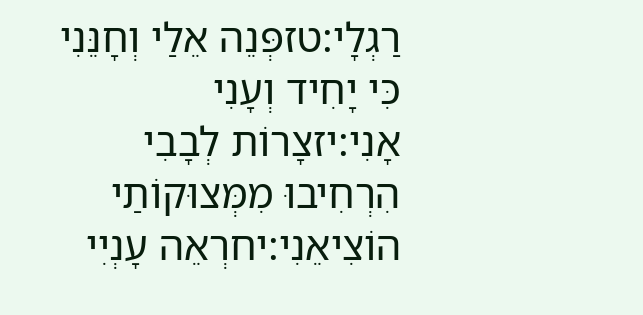רַגְלָי:טזפְּנֵה אֵלַי וְחָנֵּנִי כִּי יָחִיד וְעָנִי אָנִי:יזצָרוֹת לְבָבִי הִרְחִיבוּ מִמְּצוּקוֹתַי הוֹצִיאֵנִי:יחרְאֵה עָנְיִי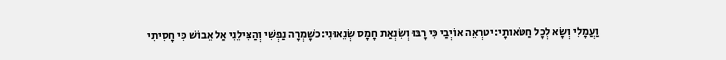וַעֲמָלִי וְשָׂא לְכָל חַטֹּאותָי:יטרְאֵה אוֹיְבַי כִּי רָבּוּ וְשִׂנְאַת חָמָס שְׂנֵאוּנִי:כשָׁמְרָה נַפְשִׁי וְהַצִּילֵנִי אַל אֵבוֹשׁ כִּי חָסִיתִי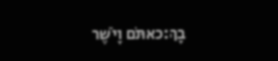בָךְ:כאתֹּם וָיֹשֶׁר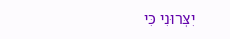יִצְּרוּנִי כִּי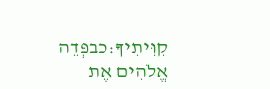קִוִּיתִיךָ:כבפְּדֵה אֱלֹהִים אֶת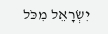יִשְׂרָאֵל מִכֹּל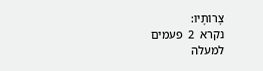צָרוֹתָיו:
נקרא  2  פעמים
למעלה